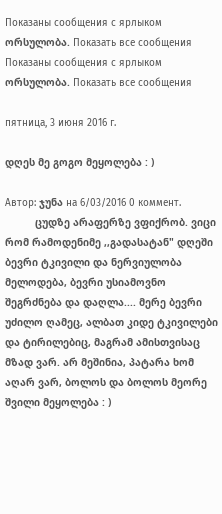Показаны сообщения с ярлыком ორსულობა. Показать все сообщения
Показаны сообщения с ярлыком ორსულობა. Показать все сообщения

пятница, 3 июня 2016 г.

დღეს მე გოგო მეყოლება : )

Автор: ჯუნა на 6/03/2016 0 коммент.
          ცუდზე არაფერზე ვფიქრობ. ვიცი რომ რამოდენიმე ,,გადასატან" დღეში ბევრი ტკივილი და ნერვიულობა მელოდება, ბევრი უსიამოვნო შეგრძნება და დაღლა.... მერე ბევრი უძილო ღამეც, ალბათ კიდე ტკივილები და ტირილებიც, მაგრამ ამისთვისაც მზად ვარ. არ მეშინია, პატარა ხომ აღარ ვარ, ბოლოს და ბოლოს მეორე შვილი მეყოლება : )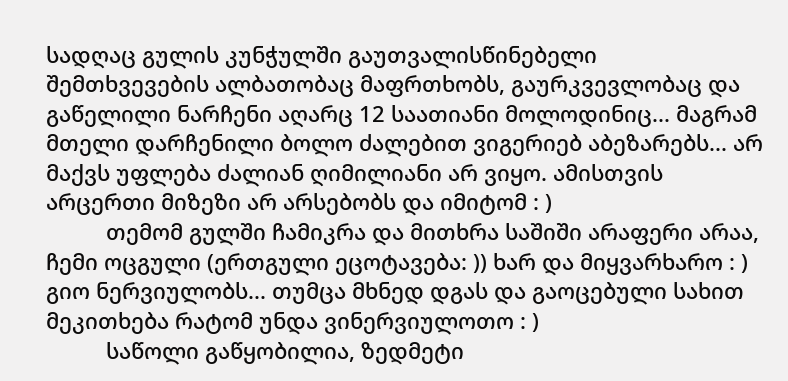სადღაც გულის კუნჭულში გაუთვალისწინებელი შემთხვევების ალბათობაც მაფრთხობს, გაურკვევლობაც და გაწელილი ნარჩენი აღარც 12 საათიანი მოლოდინიც... მაგრამ მთელი დარჩენილი ბოლო ძალებით ვიგერიებ აბეზარებს... არ მაქვს უფლება ძალიან ღიმილიანი არ ვიყო. ამისთვის არცერთი მიზეზი არ არსებობს და იმიტომ : )
          თემომ გულში ჩამიკრა და მითხრა საშიში არაფერი არაა, ჩემი ოცგული (ერთგული ეცოტავება: )) ხარ და მიყვარხარო : ) გიო ნერვიულობს... თუმცა მხნედ დგას და გაოცებული სახით მეკითხება რატომ უნდა ვინერვიულოთო : )
          საწოლი გაწყობილია, ზედმეტი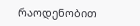რაოდენობით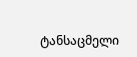ტანსაცმელი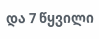და 7 წყვილი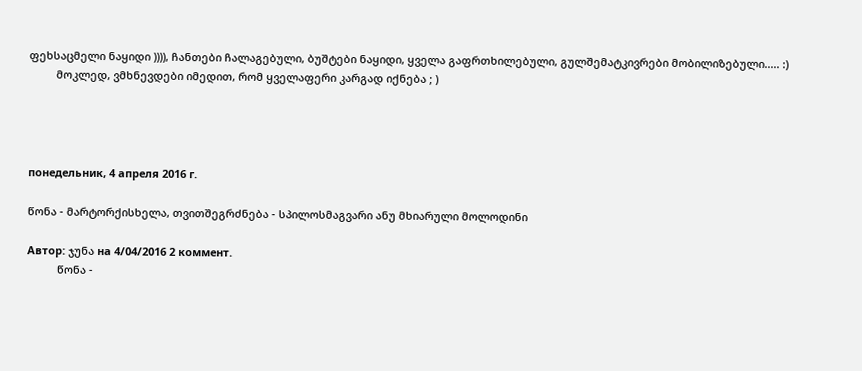ფეხსაცმელი ნაყიდი )))), ჩანთები ჩალაგებული, ბუშტები ნაყიდი, ყველა გაფრთხილებული, გულშემატკივრები მობილიზებული..... :)
         მოკლედ, ვმხნევდები იმედით, რომ ყველაფერი კარგად იქნება ; )




понедельник, 4 апреля 2016 г.

წონა - მარტორქისხელა, თვითშეგრძნება - სპილოსმაგვარი ანუ მხიარული მოლოდინი

Автор: ჯუნა на 4/04/2016 2 коммент.
          წონა -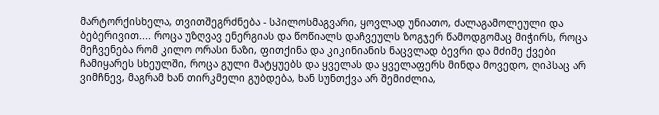მარტორქისხელა, თვითშეგრძნება - სპილოსმაგვარი, ყოვლად უნიათო, ძალაგამოლეული და ბებერივით.... როცა უზღვავ ენერგიას და წოწიალს დაჩვეულს ზოგჯერ წამოდგომაც მიჭირს, როცა მეჩვენება რომ კილო ორასი ნაზი, ფითქინა და კიკინიანის ნაცვლად ბევრი და მძიმე ქვები ჩამიყარეს სხეულში, როცა გული მატყუებს და ყველას და ყველაფერს მინდა მოვედო, ღიპსაც არ ვიმჩნევ, მაგრამ ხან თირკმელი გუბდება, ხან სუნთქვა არ შემიძლია,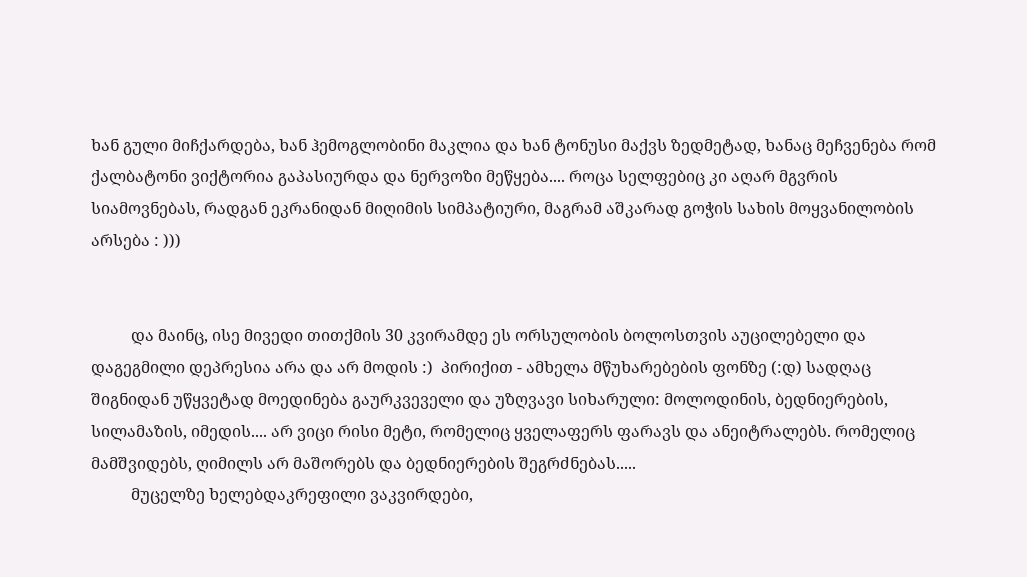ხან გული მიჩქარდება, ხან ჰემოგლობინი მაკლია და ხან ტონუსი მაქვს ზედმეტად, ხანაც მეჩვენება რომ ქალბატონი ვიქტორია გაპასიურდა და ნერვოზი მეწყება.... როცა სელფებიც კი აღარ მგვრის სიამოვნებას, რადგან ეკრანიდან მიღიმის სიმპატიური, მაგრამ აშკარად გოჭის სახის მოყვანილობის არსება : )))


          და მაინც, ისე მივედი თითქმის 30 კვირამდე ეს ორსულობის ბოლოსთვის აუცილებელი და დაგეგმილი დეპრესია არა და არ მოდის :)  პირიქით - ამხელა მწუხარებების ფონზე (:დ) სადღაც შიგნიდან უწყვეტად მოედინება გაურკვეველი და უზღვავი სიხარული: მოლოდინის, ბედნიერების, სილამაზის, იმედის.... არ ვიცი რისი მეტი, რომელიც ყველაფერს ფარავს და ანეიტრალებს. რომელიც მამშვიდებს, ღიმილს არ მაშორებს და ბედნიერების შეგრძნებას.....
          მუცელზე ხელებდაკრეფილი ვაკვირდები,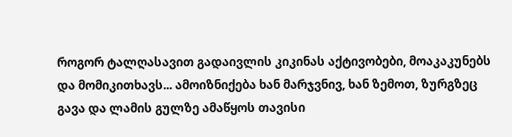როგორ ტალღასავით გადაივლის კიკინას აქტივობები, მოაკაკუნებს და მომიკითხავს... ამოიზნიქება ხან მარჯვნივ, ხან ზემოთ, ზურგზეც გავა და ლამის გულზე ამაწყოს თავისი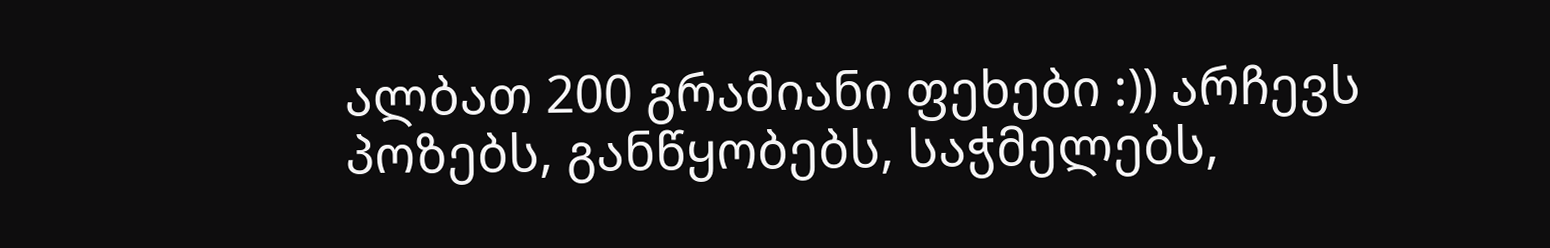ალბათ 200 გრამიანი ფეხები :)) არჩევს პოზებს, განწყობებს, საჭმელებს,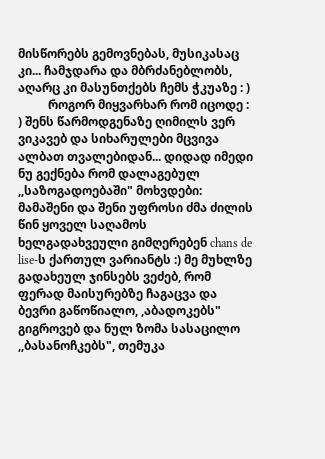მისწორებს გემოვნებას, მუსიკასაც კი... ჩამჯდარა და მბრძანებლობს, აღარც კი მასუნთქებს ჩემს ჭკუაზე : )
          როგორ მიყვარხარ რომ იცოდე : ) შენს წარმოდგენაზე ღიმილს ვერ ვიკავებ და სიხარულები მცვივა ალბათ თვალებიდან... დიდად იმედი ნუ გექნება რომ დალაგებულ ,,საზოგადოებაში" მოხვდები: მამაშენი და შენი უფროსი ძმა ძილის წინ ყოველ საღამოს ხელგადახვეული გიმღერებენ chans de lise-ს ქართულ ვარიანტს :) მე მუხლზე გადახეულ ჯინსებს ვეძებ, რომ ფერად მაისურებზე ჩაგაცვა და ბევრი გაწოწიალო, ,აბადოკებს" გიგროვებ და ნულ ზომა სასაცილო ,,ბასანოჩკებს", თემუკა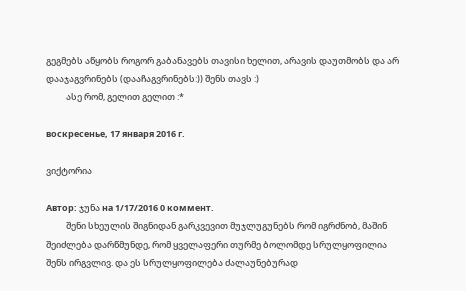გეგმებს აწყობს როგორ გაბანავებს თავისი ხელით, არავის დაუთმობს და არ დააჯაგვრინებს (დააჩაგვრინებს:)) შენს თავს :)
          ასე რომ, გელით გელით :*

воскресенье, 17 января 2016 г.

ვიქტორია

Автор: ჯუნა на 1/17/2016 0 коммент.
          შენი სხეულის შიგნიდან გარკვევით მუჯლუგუნებს რომ იგრძნობ, მაშინ შეიძლება დარწმუნდე, რომ ყველაფერი თურმე ბოლომდე სრულყოფილია შენს ირგვლივ. და ეს სრულყოფილება ძალაუნებურად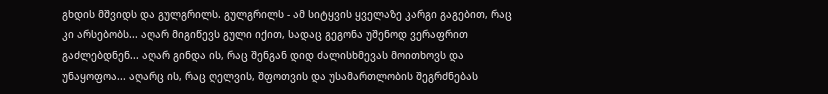გხდის მშვიდს და გულგრილს. გულგრილს - ამ სიტყვის ყველაზე კარგი გაგებით, რაც კი არსებობს... აღარ მიგიწევს გული იქით, სადაც გეგონა უშენოდ ვერაფრით გაძლებდნენ... აღარ გინდა ის, რაც შენგან დიდ ძალისხმევას მოითხოვს და უნაყოფოა... აღარც ის, რაც ღელვის, შფოთვის და უსამართლობის შეგრძნებას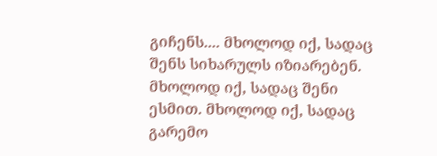გიჩენს.... მხოლოდ იქ, სადაც შენს სიხარულს იზიარებენ. მხოლოდ იქ, სადაც შენი ესმით. მხოლოდ იქ, სადაც გარემო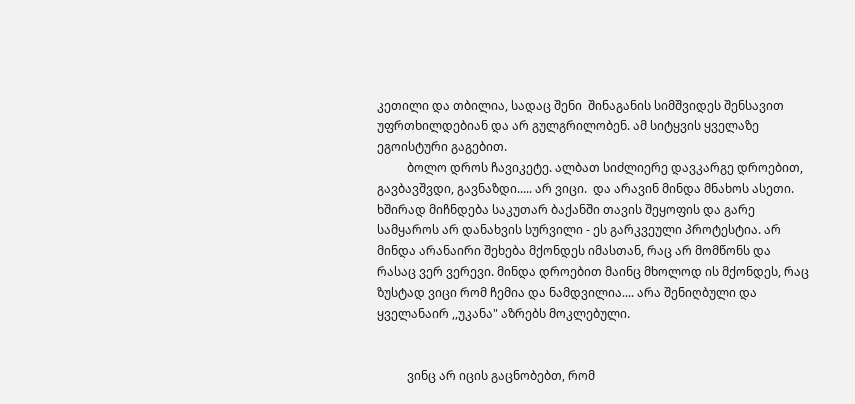კეთილი და თბილია, სადაც შენი  შინაგანის სიმშვიდეს შენსავით უფრთხილდებიან და არ გულგრილობენ. ამ სიტყვის ყველაზე ეგოისტური გაგებით.
          ბოლო დროს ჩავიკეტე. ალბათ სიძლიერე დავკარგე დროებით, გავბავშვდი, გავნაზდი..... არ ვიცი.  და არავინ მინდა მნახოს ასეთი. ხშირად მიჩნდება საკუთარ ბაქანში თავის შეყოფის და გარე სამყაროს არ დანახვის სურვილი - ეს გარკვეული პროტესტია. არ მინდა არანაირი შეხება მქონდეს იმასთან, რაც არ მომწონს და რასაც ვერ ვერევი. მინდა დროებით მაინც მხოლოდ ის მქონდეს, რაც ზუსტად ვიცი რომ ჩემია და ნამდვილია.... არა შენიღბული და ყველანაირ ,,უკანა" აზრებს მოკლებული.


          ვინც არ იცის გაცნობებთ, რომ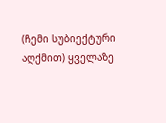(ჩემი სუბიექტური აღქმით) ყველაზე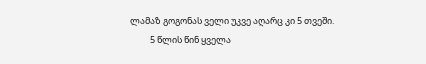ლამაზ გოგონას ველი უკვე აღარც კი 5 თვეში.
          5 წლის წინ ყველა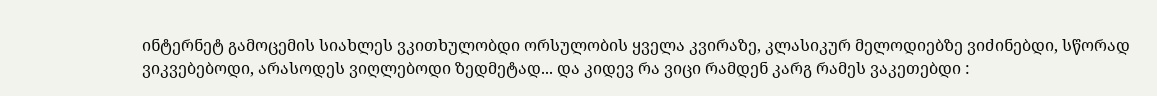ინტერნეტ გამოცემის სიახლეს ვკითხულობდი ორსულობის ყველა კვირაზე, კლასიკურ მელოდიებზე ვიძინებდი, სწორად ვიკვებებოდი, არასოდეს ვიღლებოდი ზედმეტად... და კიდევ რა ვიცი რამდენ კარგ რამეს ვაკეთებდი :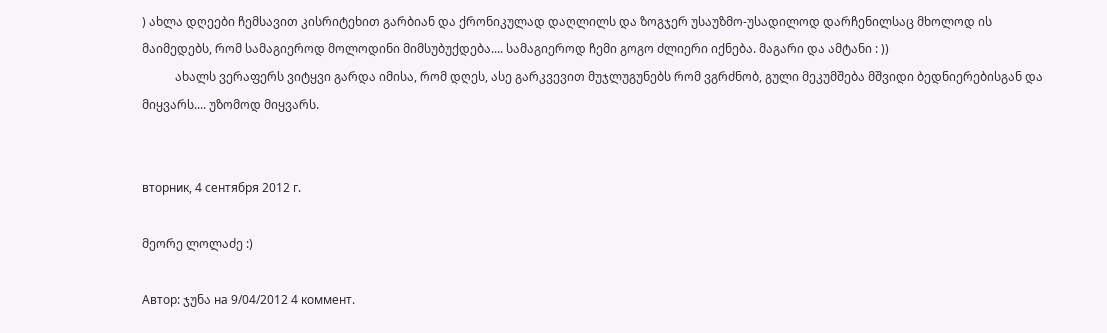) ახლა დღეები ჩემსავით კისრიტეხით გარბიან და ქრონიკულად დაღლილს და ზოგჯერ უსაუზმო-უსადილოდ დარჩენილსაც მხოლოდ ის მაიმედებს, რომ სამაგიეროდ მოლოდინი მიმსუბუქდება.... სამაგიეროდ ჩემი გოგო ძლიერი იქნება. მაგარი და ამტანი : ))
           ახალს ვერაფერს ვიტყვი გარდა იმისა, რომ დღეს, ასე გარკვევით მუჯლუგუნებს რომ ვგრძნობ, გული მეკუმშება მშვიდი ბედნიერებისგან და მიყვარს.... უზომოდ მიყვარს.


вторник, 4 сентября 2012 г.

მეორე ლოლაძე :)

Автор: ჯუნა на 9/04/2012 4 коммент.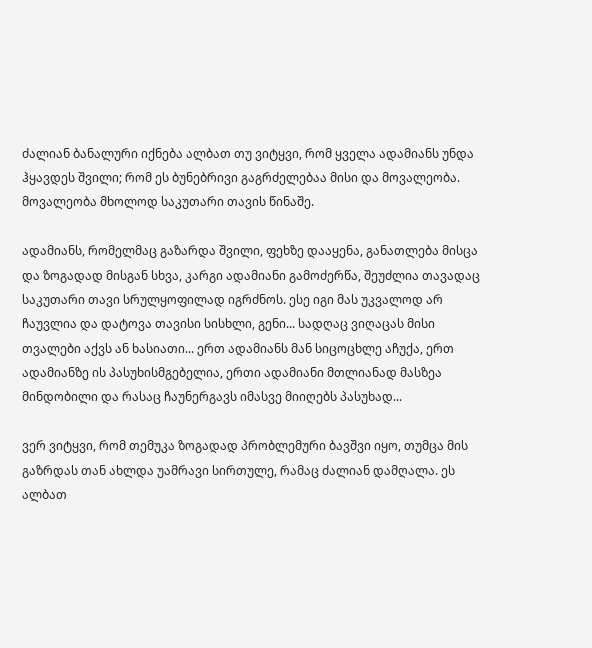ძალიან ბანალური იქნება ალბათ თუ ვიტყვი, რომ ყველა ადამიანს უნდა ჰყავდეს შვილი; რომ ეს ბუნებრივი გაგრძელებაა მისი და მოვალეობა. მოვალეობა მხოლოდ საკუთარი თავის წინაშე.

ადამიანს, რომელმაც გაზარდა შვილი, ფეხზე დააყენა, განათლება მისცა და ზოგადად მისგან სხვა, კარგი ადამიანი გამოძერწა, შეუძლია თავადაც საკუთარი თავი სრულყოფილად იგრძნოს. ესე იგი მას უკვალოდ არ ჩაუვლია და დატოვა თავისი სისხლი, გენი... სადღაც ვიღაცას მისი თვალები აქვს ან ხასიათი... ერთ ადამიანს მან სიცოცხლე აჩუქა, ერთ ადამიანზე ის პასუხისმგებელია, ერთი ადამიანი მთლიანად მასზეა მინდობილი და რასაც ჩაუნერგავს იმასვე მიიღებს პასუხად...

ვერ ვიტყვი, რომ თემუკა ზოგადად პრობლემური ბავშვი იყო, თუმცა მის გაზრდას თან ახლდა უამრავი სირთულე, რამაც ძალიან დამღალა. ეს ალბათ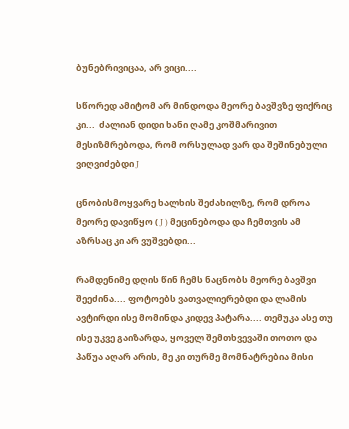ბუნებრივიცაა, არ ვიცი....

სწორედ ამიტომ არ მინდოდა მეორე ბავშვზე ფიქრიც კი...  ძალიან დიდი ხანი ღამე კოშმარივით მესიზმრებოდა, რომ ორსულად ვარ და შეშინებული ვიღვიძებდი J

ცნობისმოყვარე ხალხის შეძახილზე, რომ დროა მეორე დავიწყო ( J ) მეცინებოდა და ჩემთვის ამ აზრსაც კი არ ვუშვებდი...

რამდენიმე დღის წინ ჩემს ნაცნობს მეორე ბავშვი შეეძინა.... ფოტოებს ვათვალიერებდი და ლამის ავტირდი ისე მომინდა კიდევ პატარა.... თემუკა ასე თუ ისე უკვე გაიზარდა, ყოველ შემთხვევაში თოთო და პაწუა აღარ არის, მე კი თურმე მომნატრებია მისი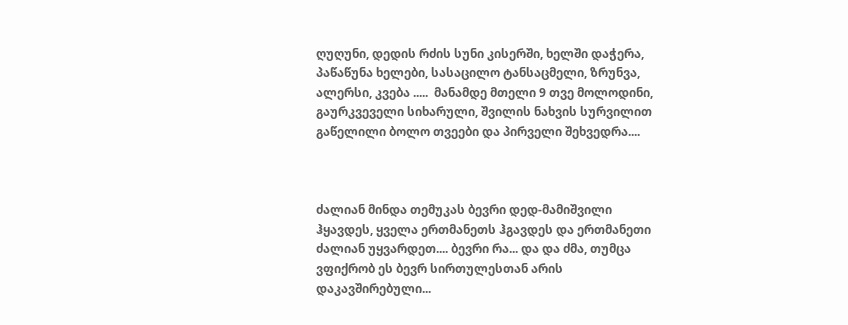ღუღუნი, დედის რძის სუნი კისერში, ხელში დაჭერა, პაწაწუნა ხელები, სასაცილო ტანსაცმელი, ზრუნვა, ალერსი, კვება .....  მანამდე მთელი 9 თვე მოლოდინი, გაურკვეველი სიხარული, შვილის ნახვის სურვილით გაწელილი ბოლო თვეები და პირველი შეხვედრა....



ძალიან მინდა თემუკას ბევრი დედ-მამიშვილი ჰყავდეს, ყველა ერთმანეთს ჰგავდეს და ერთმანეთი ძალიან უყვარდეთ.... ბევრი რა... და და ძმა, თუმცა ვფიქრობ ეს ბევრ სირთულესთან არის დაკავშირებული...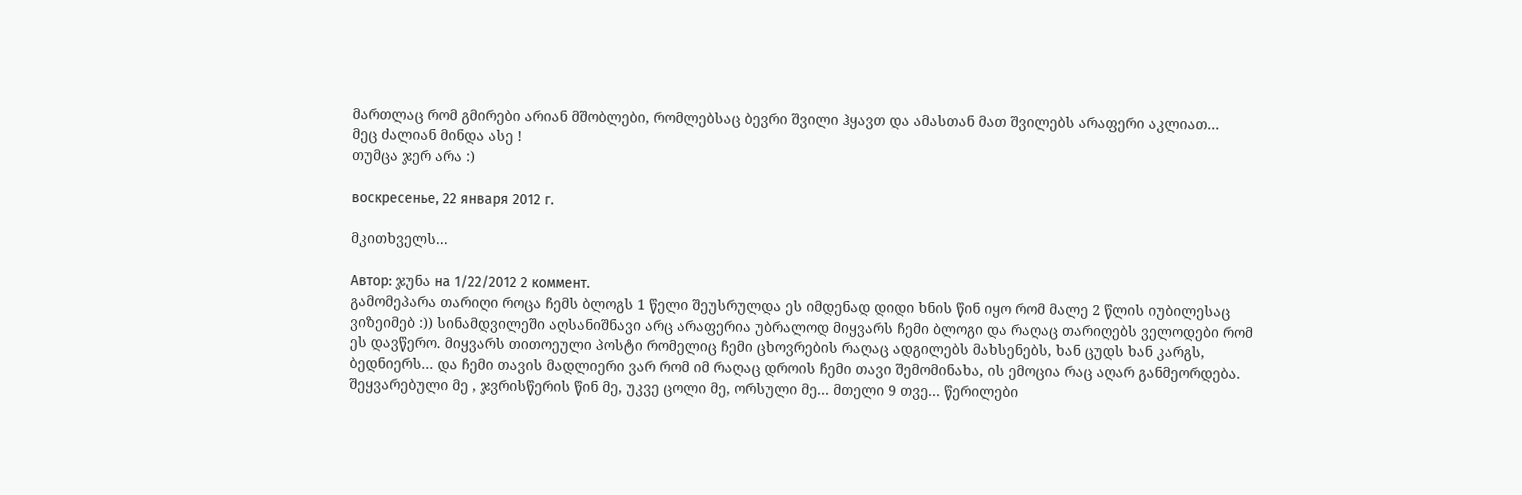მართლაც რომ გმირები არიან მშობლები, რომლებსაც ბევრი შვილი ჰყავთ და ამასთან მათ შვილებს არაფერი აკლიათ...
მეც ძალიან მინდა ასე !
თუმცა ჯერ არა :)

воскресенье, 22 января 2012 г.

მკითხველს...

Автор: ჯუნა на 1/22/2012 2 коммент.
გამომეპარა თარიღი როცა ჩემს ბლოგს 1 წელი შეუსრულდა ეს იმდენად დიდი ხნის წინ იყო რომ მალე 2 წლის იუბილესაც ვიზეიმებ :)) სინამდვილეში აღსანიშნავი არც არაფერია უბრალოდ მიყვარს ჩემი ბლოგი და რაღაც თარიღებს ველოდები რომ ეს დავწერო. მიყვარს თითოეული პოსტი რომელიც ჩემი ცხოვრების რაღაც ადგილებს მახსენებს, ხან ცუდს ხან კარგს, ბედნიერს... და ჩემი თავის მადლიერი ვარ რომ იმ რაღაც დროის ჩემი თავი შემომინახა, ის ემოცია რაც აღარ განმეორდება. შეყვარებული მე , ჯვრისწერის წინ მე, უკვე ცოლი მე, ორსული მე... მთელი 9 თვე... წერილები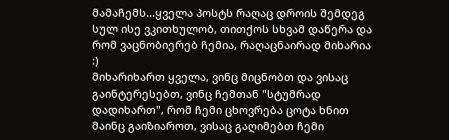მამაჩემს...ყველა პოსტს რაღაც დროის შემდეგ სულ ისე ვკითხულობ, თითქოს სხვამ დაწერა და რომ ვაცნობიერებ ჩემია, რაღაცნაირად მიხარია :)
მიხარიხართ ყველა, ვინც მიცნობთ და ვისაც გაინტერესებთ, ვინც ჩემთან "სტუმრად დადიხართ", რომ ჩემი ცხოვრება ცოტა ხნით მაინც გაიზიაროთ, ვისაც გაღიმებთ ჩემი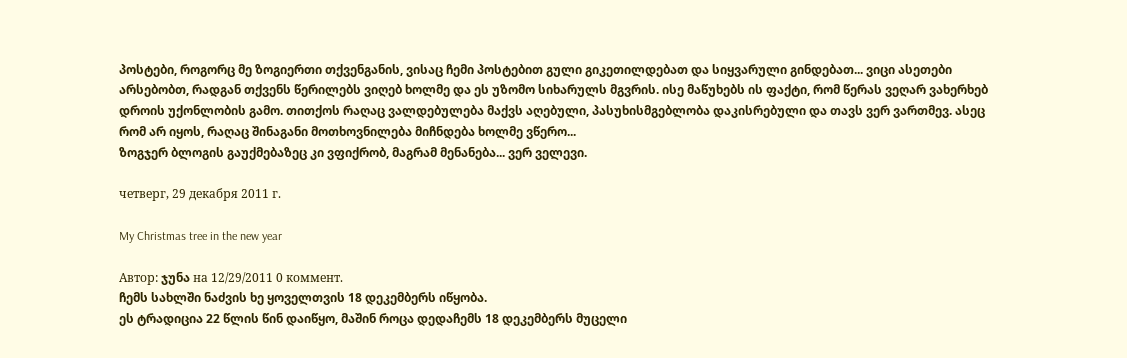პოსტები, როგორც მე ზოგიერთი თქვენგანის, ვისაც ჩემი პოსტებით გული გიკეთილდებათ და სიყვარული გინდებათ... ვიცი ასეთები არსებობთ, რადგან თქვენს წერილებს ვიღებ ხოლმე და ეს უზომო სიხარულს მგვრის. ისე მაწუხებს ის ფაქტი, რომ წერას ვეღარ ვახერხებ დროის უქონლობის გამო. თითქოს რაღაც ვალდებულება მაქვს აღებული, პასუხისმგებლობა დაკისრებული და თავს ვერ ვართმევ. ასეც რომ არ იყოს, რაღაც შინაგანი მოთხოვნილება მიჩნდება ხოლმე ვწერო...
ზოგჯერ ბლოგის გაუქმებაზეც კი ვფიქრობ, მაგრამ მენანება... ვერ ველევი.

четверг, 29 декабря 2011 г.

My Christmas tree in the new year

Автор: ჯუნა на 12/29/2011 0 коммент.
ჩემს სახლში ნაძვის ხე ყოველთვის 18 დეკემბერს იწყობა.
ეს ტრადიცია 22 წლის წინ დაიწყო, მაშინ როცა დედაჩემს 18 დეკემბერს მუცელი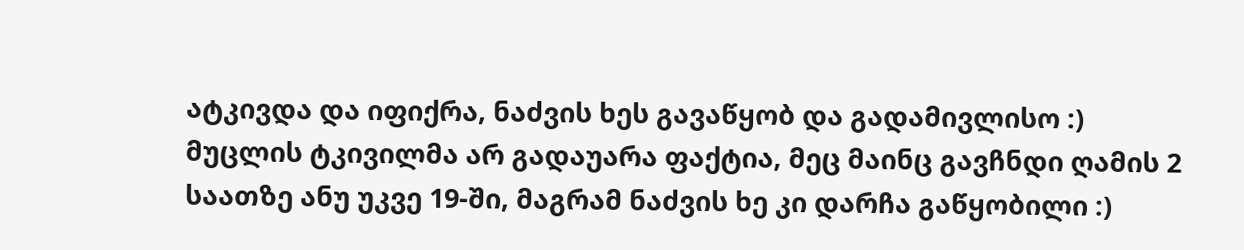ატკივდა და იფიქრა, ნაძვის ხეს გავაწყობ და გადამივლისო :)
მუცლის ტკივილმა არ გადაუარა ფაქტია, მეც მაინც გავჩნდი ღამის 2 საათზე ანუ უკვე 19-ში, მაგრამ ნაძვის ხე კი დარჩა გაწყობილი :)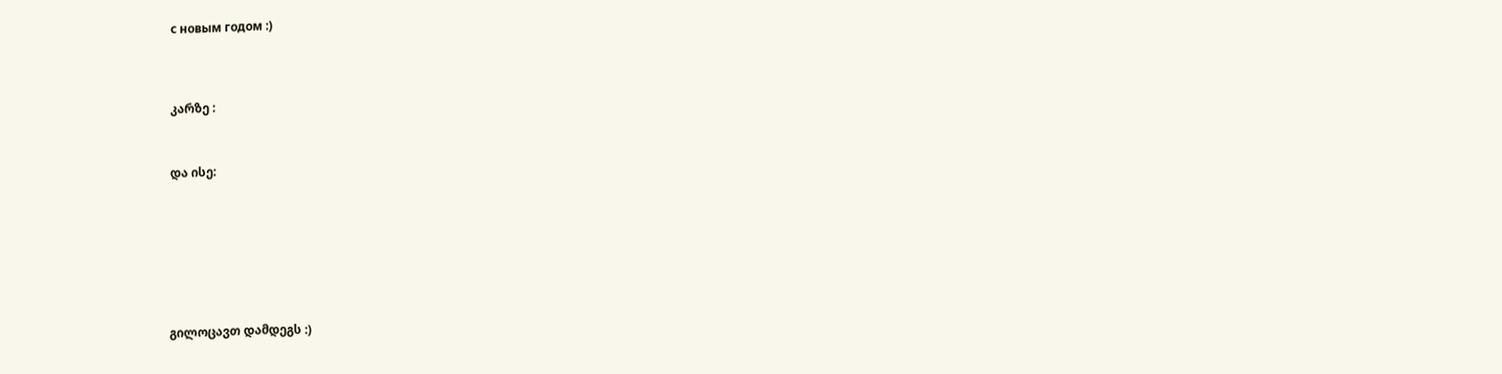с новым годом :)




კარზე :



და ისე:









გილოცავთ დამდეგს :)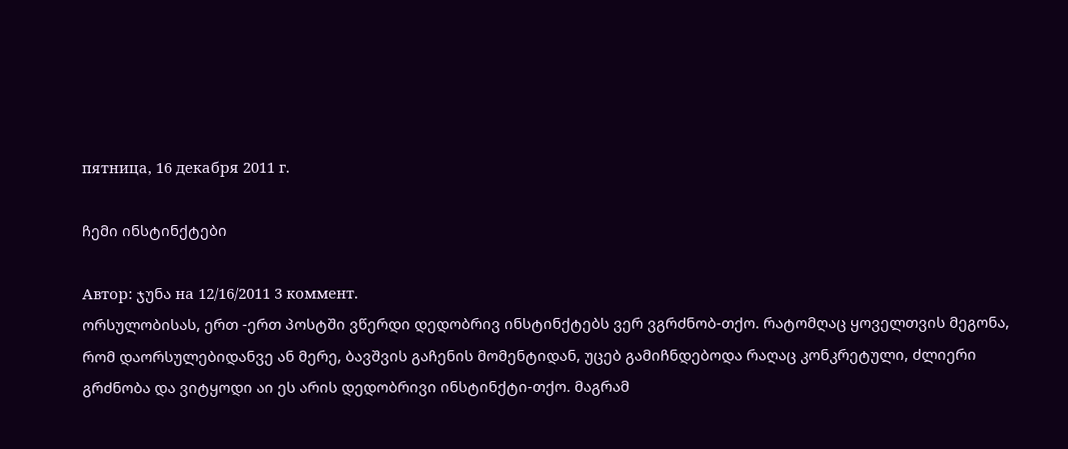пятница, 16 декабря 2011 г.

ჩემი ინსტინქტები

Автор: ჯუნა на 12/16/2011 3 коммент.
ორსულობისას, ერთ -ერთ პოსტში ვწერდი დედობრივ ინსტინქტებს ვერ ვგრძნობ-თქო. რატომღაც ყოველთვის მეგონა, რომ დაორსულებიდანვე ან მერე, ბავშვის გაჩენის მომენტიდან, უცებ გამიჩნდებოდა რაღაც კონკრეტული, ძლიერი გრძნობა და ვიტყოდი აი ეს არის დედობრივი ინსტინქტი-თქო. მაგრამ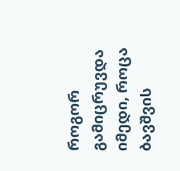როგორ გამიცრუვდა იმედი, როცა ბავშვის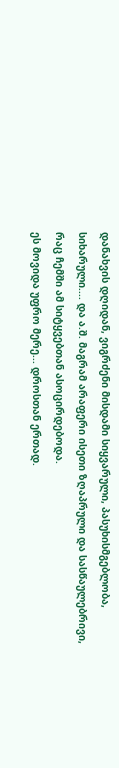დანახვის დღიდან, ვიგრძენი მისდამი სიყვარული, პასუხისმგებლობა, სიხარული.... და ა.შ. მაგრამ არაფერი ისეთი ზღაპრული და სასწაულებრივი, რაც ჩემში ამ სიტყვებთან ასოცირდებოდა.
ეს მოვიდა უფრო მერე... დროსთან ერთად.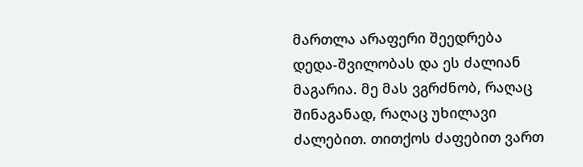მართლა არაფერი შეედრება დედა-შვილობას და ეს ძალიან მაგარია. მე მას ვგრძნობ, რაღაც შინაგანად, რაღაც უხილავი ძალებით. თითქოს ძაფებით ვართ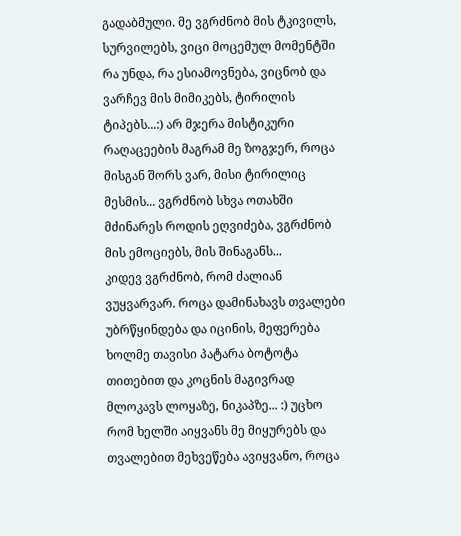გადაბმული. მე ვგრძნობ მის ტკივილს, სურვილებს, ვიცი მოცემულ მომენტში რა უნდა, რა ესიამოვნება, ვიცნობ და ვარჩევ მის მიმიკებს, ტირილის ტიპებს...:) არ მჯერა მისტიკური რაღაცეების მაგრამ მე ზოგჯერ, როცა მისგან შორს ვარ, მისი ტირილიც მესმის... ვგრძნობ სხვა ოთახში მძინარეს როდის ეღვიძება, ვგრძნობ მის ემოციებს, მის შინაგანს...
კიდევ ვგრძნობ, რომ ძალიან ვუყვარვარ. როცა დამინახავს თვალები უბრწყინდება და იცინის, მეფერება ხოლმე თავისი პატარა ბოტოტა თითებით და კოცნის მაგივრად მლოკავს ლოყაზე, ნიკაპზე... :) უცხო რომ ხელში აიყვანს მე მიყურებს და თვალებით მეხვეწება ავიყვანო, როცა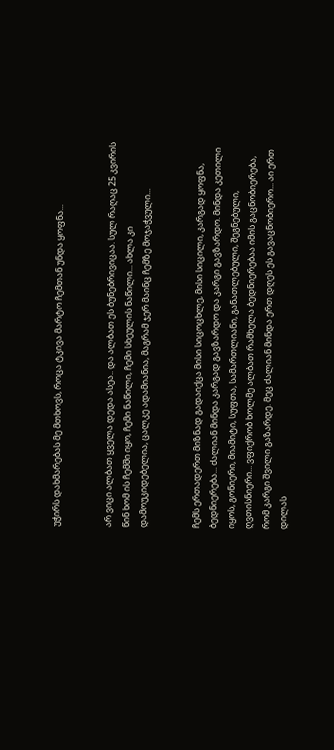უჭირს დახმარებას მე მთხოვს, როცა ტკივა მარტო ჩემთან უნდა ყოფნა...


არ ვიცი ალბათ ყველა დედა ასეა.. და ალბათ ეს ბუნებრივიცაა. სულ რაღაც 25 კვირის წინ ხომ ის ჩემში იყო, ჩემი ნაწილი, ჩემი სხეულის ნაწილი... ახლა კი დამოუკიდებელია, ცალკე ადამიანია, მაგრამ ჯერ მაინც ჩემზე მოჯაჭვული...


ჩემს ერთადერთ მიზნად გადაიქცა მისი სიცოცხლე, მისი სიცილი, კარგად ყოფნა, ბედნიერება... ძალიან მინდა კარგად გავზარდო და კარგი გავზარდო. მინდა კეთილი იყოს, გონიერი, მიამიტი, სუფთა, სამართლიანი, განათლებული, შეგნებული, ღვთისნიერი... ვფიქრობ ხოლმე ალბათ რამხელა ბედნიერებაა იმის გაცნობიერება, რომ კარგი შვილი გაზარდე. მეც ძალიან მინდა ერთ დღეს ეს გავაცნობიერო... აი ერთ დილას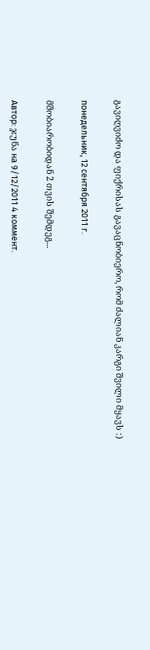გავიღვიძო და ფიქრისას გავაცნობიერო, რომ ძალიან კარგი შვილი მყავს :)

понедельник, 12 сентября 2011 г.

მშობიარობიდან 2 თვის შემდეგ...

Автор: ჯუნა на 9/12/2011 4 коммент.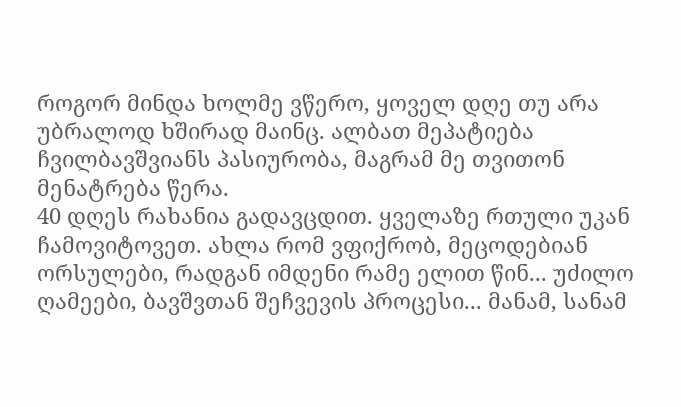როგორ მინდა ხოლმე ვწერო, ყოველ დღე თუ არა უბრალოდ ხშირად მაინც. ალბათ მეპატიება ჩვილბავშვიანს პასიურობა, მაგრამ მე თვითონ მენატრება წერა.
40 დღეს რახანია გადავცდით. ყველაზე რთული უკან ჩამოვიტოვეთ. ახლა რომ ვფიქრობ, მეცოდებიან ორსულები, რადგან იმდენი რამე ელით წინ... უძილო ღამეები, ბავშვთან შეჩვევის პროცესი... მანამ, სანამ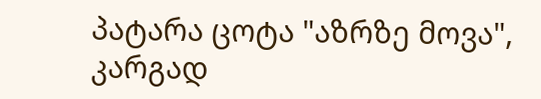პატარა ცოტა "აზრზე მოვა", კარგად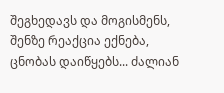შეგხედავს და მოგისმენს, შენზე რეაქცია ექნება, ცნობას დაიწყებს... ძალიან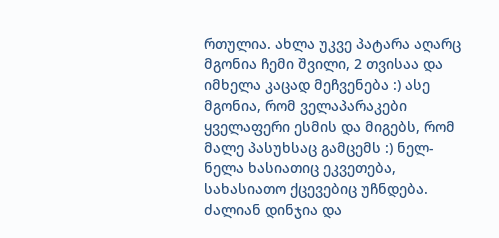რთულია. ახლა უკვე პატარა აღარც მგონია ჩემი შვილი, 2 თვისაა და იმხელა კაცად მეჩვენება :) ასე მგონია, რომ ველაპარაკები ყველაფერი ესმის და მიგებს, რომ მალე პასუხსაც გამცემს :) ნელ-ნელა ხასიათიც ეკვეთება, სახასიათო ქცევებიც უჩნდება. ძალიან დინჯია და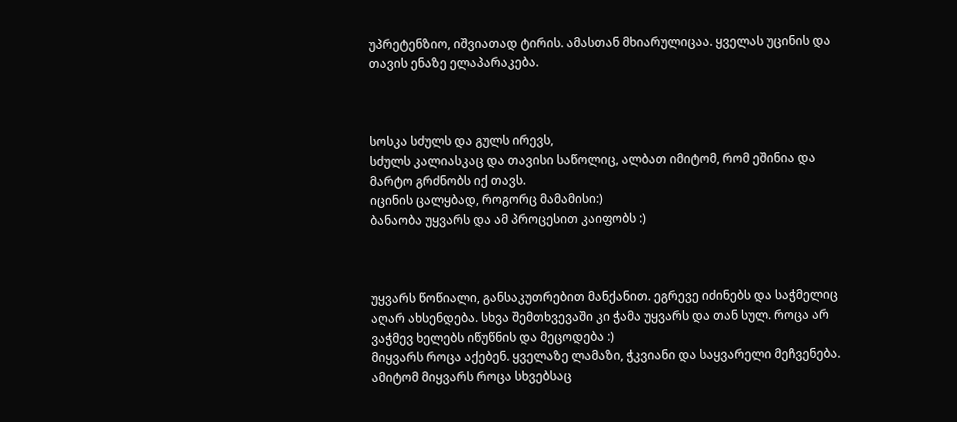უპრეტენზიო, იშვიათად ტირის. ამასთან მხიარულიცაა. ყველას უცინის და თავის ენაზე ელაპარაკება.



სოსკა სძულს და გულს ირევს,
სძულს კალიასკაც და თავისი საწოლიც, ალბათ იმიტომ, რომ ეშინია და მარტო გრძნობს იქ თავს.
იცინის ცალყბად, როგორც მამამისი:)
ბანაობა უყვარს და ამ პროცესით კაიფობს :)



უყვარს წოწიალი, განსაკუთრებით მანქანით. ეგრევე იძინებს და საჭმელიც აღარ ახსენდება. სხვა შემთხვევაში კი ჭამა უყვარს და თან სულ. როცა არ ვაჭმევ ხელებს იწუწნის და მეცოდება :)
მიყვარს როცა აქებენ. ყველაზე ლამაზი, ჭკვიანი და საყვარელი მეჩვენება. ამიტომ მიყვარს როცა სხვებსაც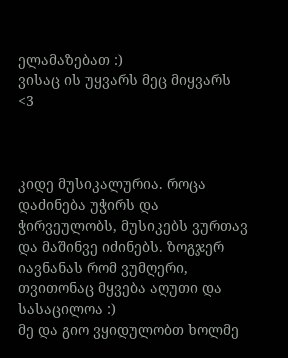ელამაზებათ :)
ვისაც ის უყვარს მეც მიყვარს <3



კიდე მუსიკალურია. როცა დაძინება უჭირს და ჭირვეულობს, მუსიკებს ვურთავ და მაშინვე იძინებს. ზოგჯერ იავნანას რომ ვუმღერი, თვითონაც მყვება აღუთი და სასაცილოა :)
მე და გიო ვყიდულობთ ხოლმე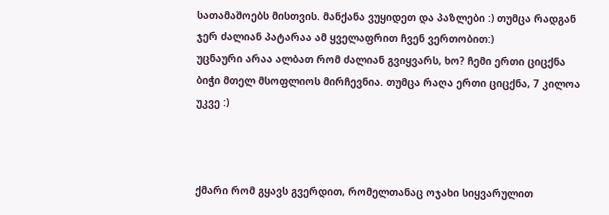სათამაშოებს მისთვის. მანქანა ვუყიდეთ და პაზლები :) თუმცა რადგან ჯერ ძალიან პატარაა ამ ყველაფრით ჩვენ ვერთობით:)
უცნაური არაა ალბათ რომ ძალიან გვიყვარს, ხო? ჩემი ერთი ციცქნა ბიჭი მთელ მსოფლიოს მირჩევნია. თუმცა რაღა ერთი ციცქნა, 7 კილოა უკვე :)



ქმარი რომ გყავს გვერდით, რომელთანაც ოჯახი სიყვარულით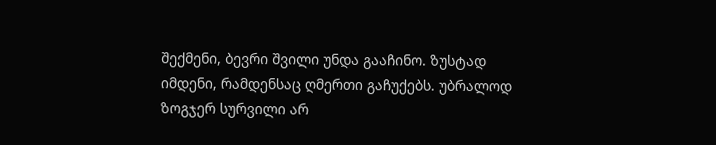შექმენი, ბევრი შვილი უნდა გააჩინო. ზუსტად იმდენი, რამდენსაც ღმერთი გაჩუქებს. უბრალოდ ზოგჯერ სურვილი არ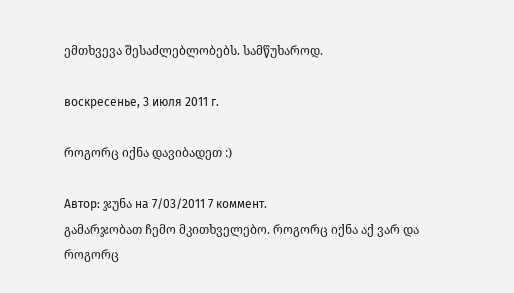ემთხვევა შესაძლებლობებს. სამწუხაროდ.

воскресенье, 3 июля 2011 г.

როგორც იქნა დავიბადეთ :)

Автор: ჯუნა на 7/03/2011 7 коммент.
გამარჯობათ ჩემო მკითხველებო. როგორც იქნა აქ ვარ და როგორც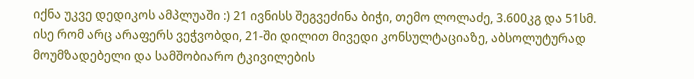იქნა უკვე დედიკოს ამპლუაში :) 21 ივნისს შეგვეძინა ბიჭი, თემო ლოლაძე, 3.600კგ და 51სმ.
ისე რომ არც არაფერს ვეჭვობდი, 21-ში დილით მივედი კონსულტაციაზე, აბსოლუტურად მოუმზადებელი და სამშობიარო ტკივილების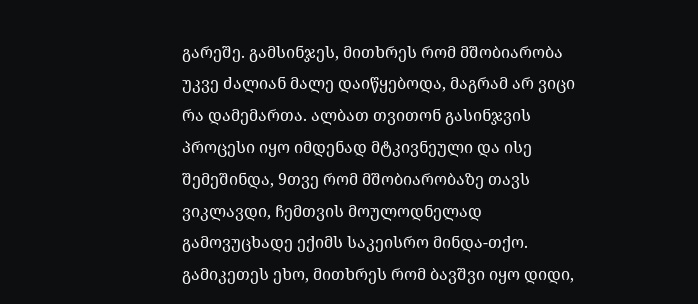გარეშე. გამსინჯეს, მითხრეს რომ მშობიარობა უკვე ძალიან მალე დაიწყებოდა, მაგრამ არ ვიცი რა დამემართა. ალბათ თვითონ გასინჯვის პროცესი იყო იმდენად მტკივნეული და ისე შემეშინდა, 9თვე რომ მშობიარობაზე თავს ვიკლავდი, ჩემთვის მოულოდნელად გამოვუცხადე ექიმს საკეისრო მინდა-თქო. გამიკეთეს ეხო, მითხრეს რომ ბავშვი იყო დიდი,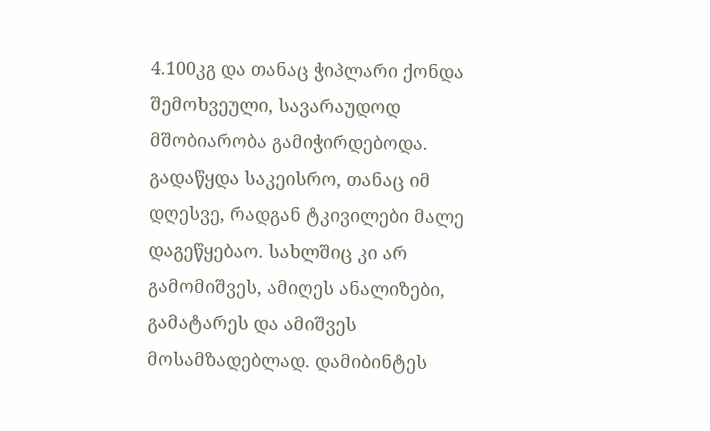4.100კგ და თანაც ჭიპლარი ქონდა შემოხვეული, სავარაუდოდ მშობიარობა გამიჭირდებოდა. გადაწყდა საკეისრო, თანაც იმ დღესვე, რადგან ტკივილები მალე დაგეწყებაო. სახლშიც კი არ გამომიშვეს, ამიღეს ანალიზები, გამატარეს და ამიშვეს მოსამზადებლად. დამიბინტეს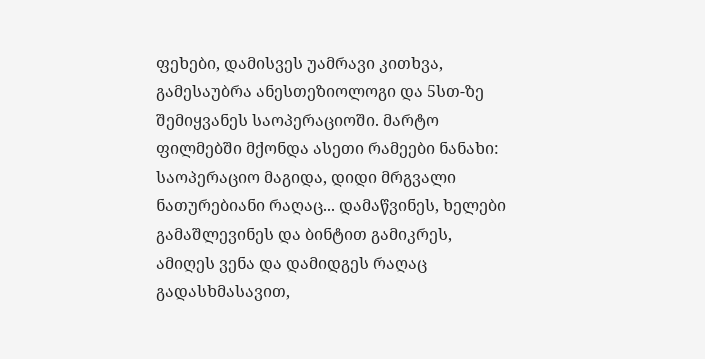ფეხები, დამისვეს უამრავი კითხვა, გამესაუბრა ანესთეზიოლოგი და 5სთ-ზე შემიყვანეს საოპერაციოში. მარტო ფილმებში მქონდა ასეთი რამეები ნანახი: საოპერაციო მაგიდა, დიდი მრგვალი ნათურებიანი რაღაც... დამაწვინეს, ხელები გამაშლევინეს და ბინტით გამიკრეს, ამიღეს ვენა და დამიდგეს რაღაც გადასხმასავით,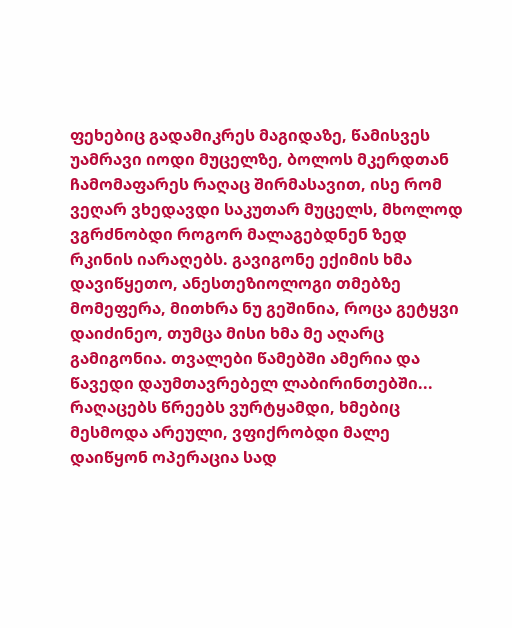ფეხებიც გადამიკრეს მაგიდაზე, წამისვეს უამრავი იოდი მუცელზე, ბოლოს მკერდთან ჩამომაფარეს რაღაც შირმასავით, ისე რომ ვეღარ ვხედავდი საკუთარ მუცელს, მხოლოდ ვგრძნობდი როგორ მალაგებდნენ ზედ რკინის იარაღებს. გავიგონე ექიმის ხმა დავიწყეთო, ანესთეზიოლოგი თმებზე მომეფერა, მითხრა ნუ გეშინია, როცა გეტყვი დაიძინეო, თუმცა მისი ხმა მე აღარც გამიგონია. თვალები წამებში ამერია და წავედი დაუმთავრებელ ლაბირინთებში... რაღაცებს წრეებს ვურტყამდი, ხმებიც მესმოდა არეული, ვფიქრობდი მალე დაიწყონ ოპერაცია სად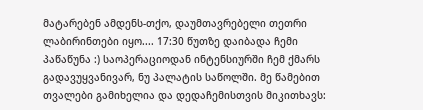მატარებენ ამდენს-თქო, დაუმთავრებელი თეთრი ლაბირინთები იყო.... 17:30 წუთზე დაიბადა ჩემი პაწაწუნა :) საოპერაციოდან ინტენსიურში ჩემ ქმარს გადავუყვანივარ, ნუ პალატის საწოლში. მე წამებით თვალები გამიხელია და დედაჩემისთვის მიკითხავს: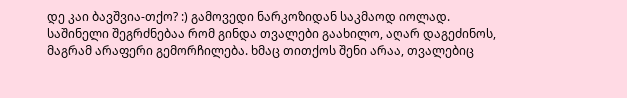დე კაი ბავშვია-თქო? :) გამოვედი ნარკოზიდან საკმაოდ იოლად. საშინელი შეგრძნებაა რომ გინდა თვალები გაახილო, აღარ დაგეძინოს, მაგრამ არაფერი გემორჩილება. ხმაც თითქოს შენი არაა, თვალებიც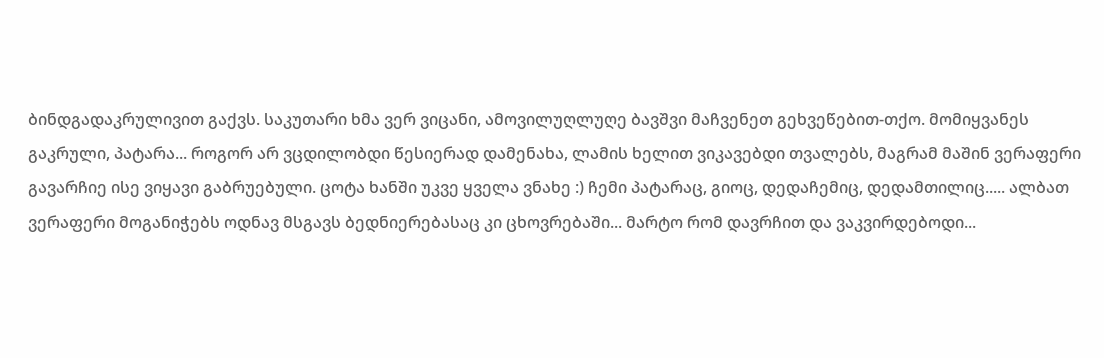ბინდგადაკრულივით გაქვს. საკუთარი ხმა ვერ ვიცანი, ამოვილუღლუღე ბავშვი მაჩვენეთ გეხვეწებით-თქო. მომიყვანეს გაკრული, პატარა... როგორ არ ვცდილობდი წესიერად დამენახა, ლამის ხელით ვიკავებდი თვალებს, მაგრამ მაშინ ვერაფერი გავარჩიე ისე ვიყავი გაბრუებული. ცოტა ხანში უკვე ყველა ვნახე :) ჩემი პატარაც, გიოც, დედაჩემიც, დედამთილიც..... ალბათ ვერაფერი მოგანიჭებს ოდნავ მსგავს ბედნიერებასაც კი ცხოვრებაში... მარტო რომ დავრჩით და ვაკვირდებოდი...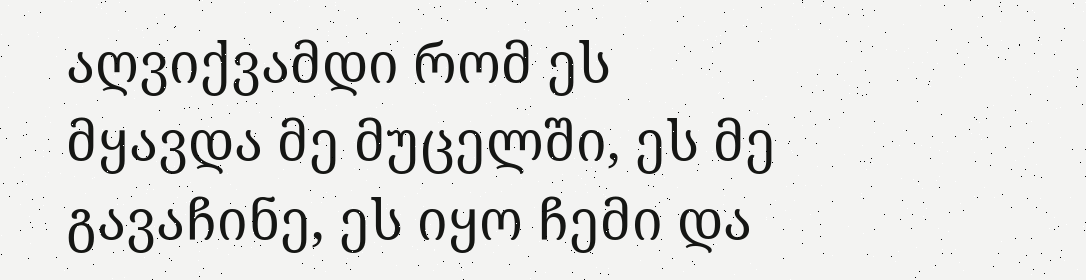აღვიქვამდი რომ ეს მყავდა მე მუცელში, ეს მე გავაჩინე, ეს იყო ჩემი და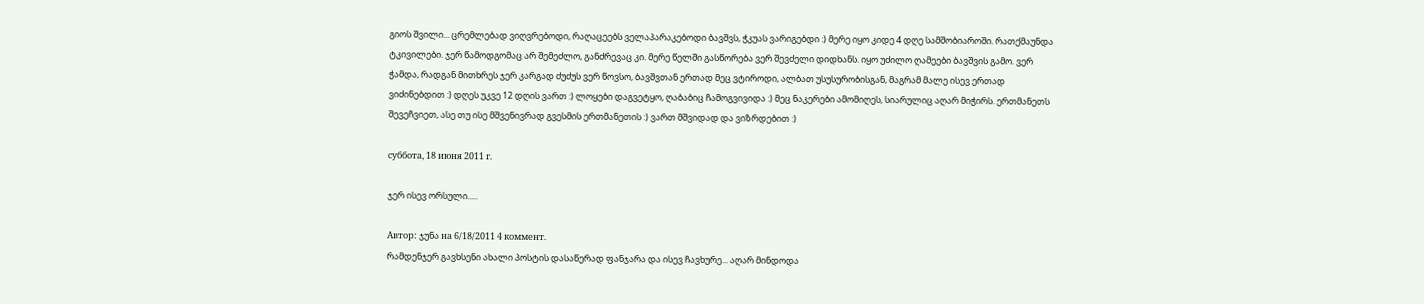გიოს შვილი... ცრემლებად ვიღვრებოდი, რაღაცეებს ველაპარაკებოდი ბავშვს, ჭკუას ვარიგებდი :) მერე იყო კიდე 4 დღე სამშობიაროში. რათქმაუნდა ტკივილები. ჯერ წამოდგომაც არ შემეძლო, განძრევაც კი. მერე წელში გასწორება ვერ შევძელი დიდხანს. იყო უძილო ღამეები ბავშვის გამო. ვერ ჭამდა, რადგან მითხრეს ჯერ კარგად ძუძუს ვერ წოვსო, ბავშვთან ერთად მეც ვტიროდი, ალბათ უსუსურობისგან, მაგრამ მალე ისევ ერთად ვიძინებდით :) დღეს უკვე 12 დღის ვართ :) ლოყები დაგვეტყო, ღაბაბიც ჩამოგვივიდა :) მეც ნაკერები ამომიღეს, სიარულიც აღარ მიჭირს. ერთმანეთს შევეჩვიეთ, ასე თუ ისე მშვენივრად გვესმის ერთმანეთის :) ვართ მშვიდად და ვიზრდებით :)

суббота, 18 июня 2011 г.

ჯერ ისევ ორსული.....

Автор: ჯუნა на 6/18/2011 4 коммент.
რამდენჯერ გავხსენი ახალი პოსტის დასაწერად ფანჯარა და ისევ ჩავხურე... აღარ მინდოდა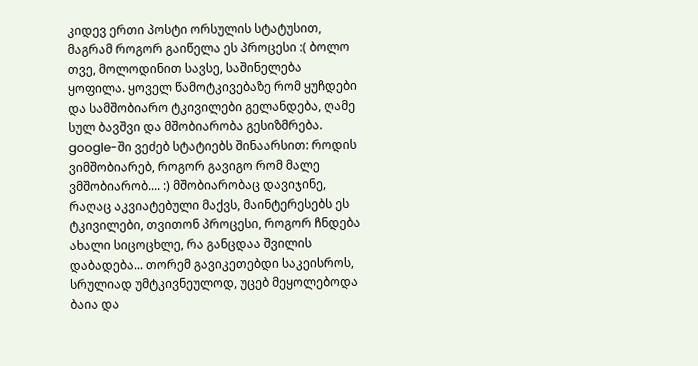კიდევ ერთი პოსტი ორსულის სტატუსით, მაგრამ როგორ გაიწელა ეს პროცესი :( ბოლო თვე, მოლოდინით სავსე, საშინელება ყოფილა. ყოველ წამოტკივებაზე რომ ყუჩდები და სამშობიარო ტკივილები გელანდება, ღამე სულ ბავშვი და მშობიარობა გესიზმრება. google-ში ვეძებ სტატიებს შინაარსით: როდის ვიმშობიარებ, როგორ გავიგო რომ მალე ვმშობიარობ.... :) მშობიარობაც დავიჯინე, რაღაც აკვიატებული მაქვს, მაინტერესებს ეს ტკივილები, თვითონ პროცესი, როგორ ჩნდება ახალი სიცოცხლე, რა განცდაა შვილის დაბადება... თორემ გავიკეთებდი საკეისროს, სრულიად უმტკივნეულოდ, უცებ მეყოლებოდა ბაია და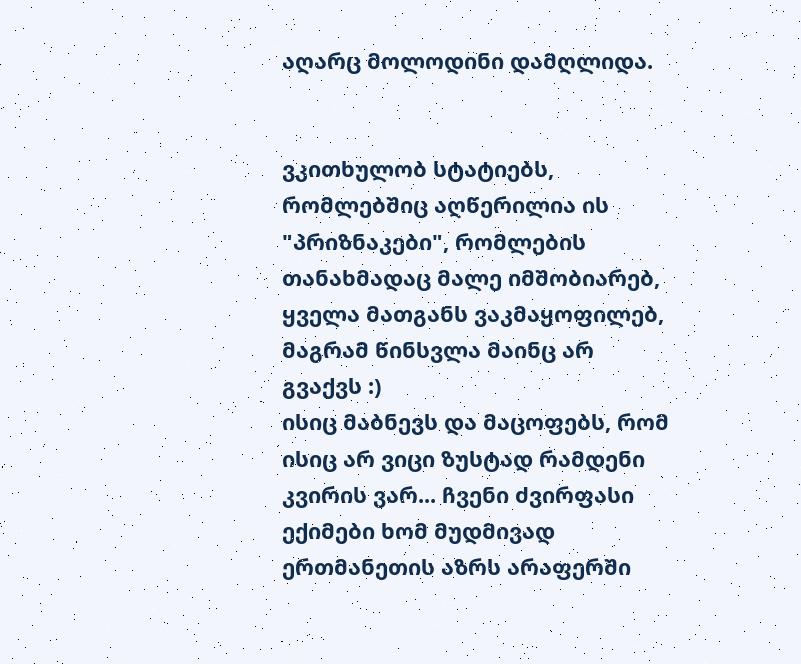აღარც მოლოდინი დამღლიდა.


ვკითხულობ სტატიებს, რომლებშიც აღწერილია ის "პრიზნაკები", რომლების თანახმადაც მალე იმშობიარებ, ყველა მათგანს ვაკმაყოფილებ, მაგრამ წინსვლა მაინც არ გვაქვს :)
ისიც მაბნევს და მაცოფებს, რომ ისიც არ ვიცი ზუსტად რამდენი კვირის ვარ... ჩვენი ძვირფასი ექიმები ხომ მუდმივად ერთმანეთის აზრს არაფერში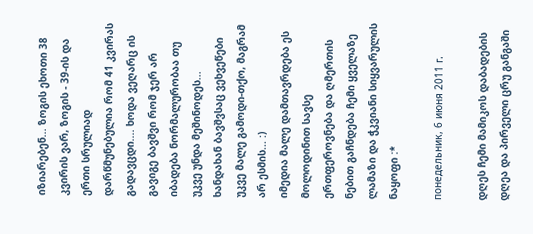იზიარებენ... ზოგის ეხოთი 38 კვირის ვარ, ზოგის - 39-ის და ერთი სრულიად დარწმუნებულია რომ 41 კვირას გადავცდი.... ხოდა ვეღარც ის გავიგე ბავშვი რომ ჯერ არ იბადება ნორმალურობაა თუ უკვე უნდა მეშინოდეს... ხანდახან ბავშვსაც ვეხვეწები უკვე მალე გამოდი-თქო, მაგრამ არ ესმის... :)
იმედია მალე დამთავრდება ეს მოლოდინით სავსე ერთფეროვნება და ღმერთის ნებით გაჩნდება ჩემი ყველაზე ლამაზი და ჭკვიანი სიყვარულის ნაყოფი :*

понедельник, 6 июня 2011 г.

დღეს ჩემი მამიკოს დაბადების დღეა და პირველი ცრუ განგაში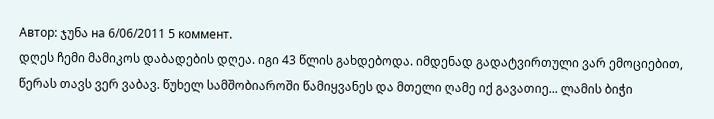Автор: ჯუნა на 6/06/2011 5 коммент.
დღეს ჩემი მამიკოს დაბადების დღეა. იგი 43 წლის გახდებოდა. იმდენად გადატვირთული ვარ ემოციებით, წერას თავს ვერ ვაბავ. წუხელ სამშობიაროში წამიყვანეს და მთელი ღამე იქ გავათიე... ლამის ბიჭი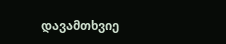დავამთხვიე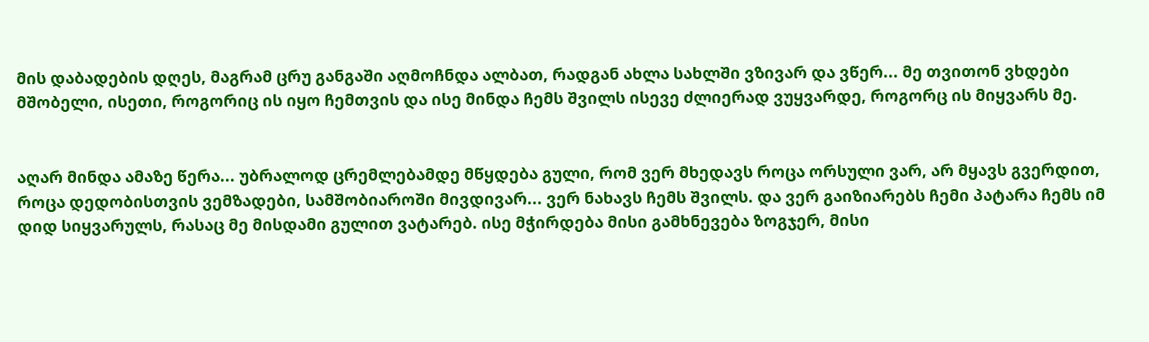მის დაბადების დღეს, მაგრამ ცრუ განგაში აღმოჩნდა ალბათ, რადგან ახლა სახლში ვზივარ და ვწერ... მე თვითონ ვხდები მშობელი, ისეთი, როგორიც ის იყო ჩემთვის და ისე მინდა ჩემს შვილს ისევე ძლიერად ვუყვარდე, როგორც ის მიყვარს მე.


აღარ მინდა ამაზე წერა... უბრალოდ ცრემლებამდე მწყდება გული, რომ ვერ მხედავს როცა ორსული ვარ, არ მყავს გვერდით, როცა დედობისთვის ვემზადები, სამშობიაროში მივდივარ... ვერ ნახავს ჩემს შვილს. და ვერ გაიზიარებს ჩემი პატარა ჩემს იმ დიდ სიყვარულს, რასაც მე მისდამი გულით ვატარებ. ისე მჭირდება მისი გამხნევება ზოგჯერ, მისი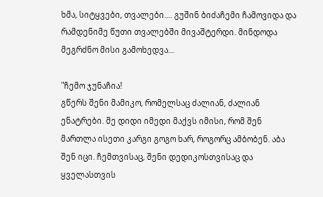ხმა, სიტყვები, თვალები.... გუშინ ბიძაჩემი ჩამოვიდა და რამდენიმე წუთი თვალებში მივაშტერდი. მინდოდა მეგრძნო მისი გამოხედვა...

"ჩემო ჯუნაჩია!
გწერს შენი მამიკო, რომელსაც ძალიან, ძალიან ენატრები. მე დიდი იმედი მაქვს იმისი, რომ შენ მართლა ისეთი კარგი გოგო ხარ, როგორც ამბობენ. აბა შენ იცი. ჩემთვისაც, შენი დედიკოსთვისაც და ყველასთვის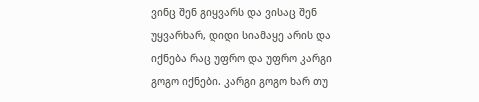ვინც შენ გიყვარს და ვისაც შენ უყვარხარ, დიდი სიამაყე არის და იქნება რაც უფრო და უფრო კარგი გოგო იქნები. კარგი გოგო ხარ თუ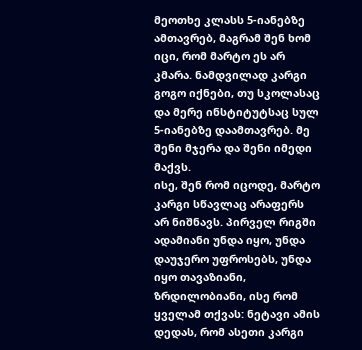მეოთხე კლასს 5-იანებზე ამთავრებ, მაგრამ შენ ხომ იცი, რომ მარტო ეს არ კმარა. ნამდვილად კარგი გოგო იქნები, თუ სკოლასაც და მერე ინსტიტუტსაც სულ 5-იანებზე დაამთავრებ. მე შენი მჯერა და შენი იმედი მაქვს.
ისე, შენ რომ იცოდე, მარტო კარგი სწავლაც არაფერს არ ნიშნავს. პირველ რიგში ადამიანი უნდა იყო, უნდა დაუჯერო უფროსებს, უნდა იყო თავაზიანი, ზრდილობიანი, ისე რომ ყველამ თქვას: ნეტავი ამის დედას, რომ ასეთი კარგი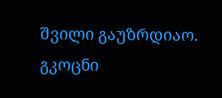შვილი გაუზრდიაო.
გკოცნი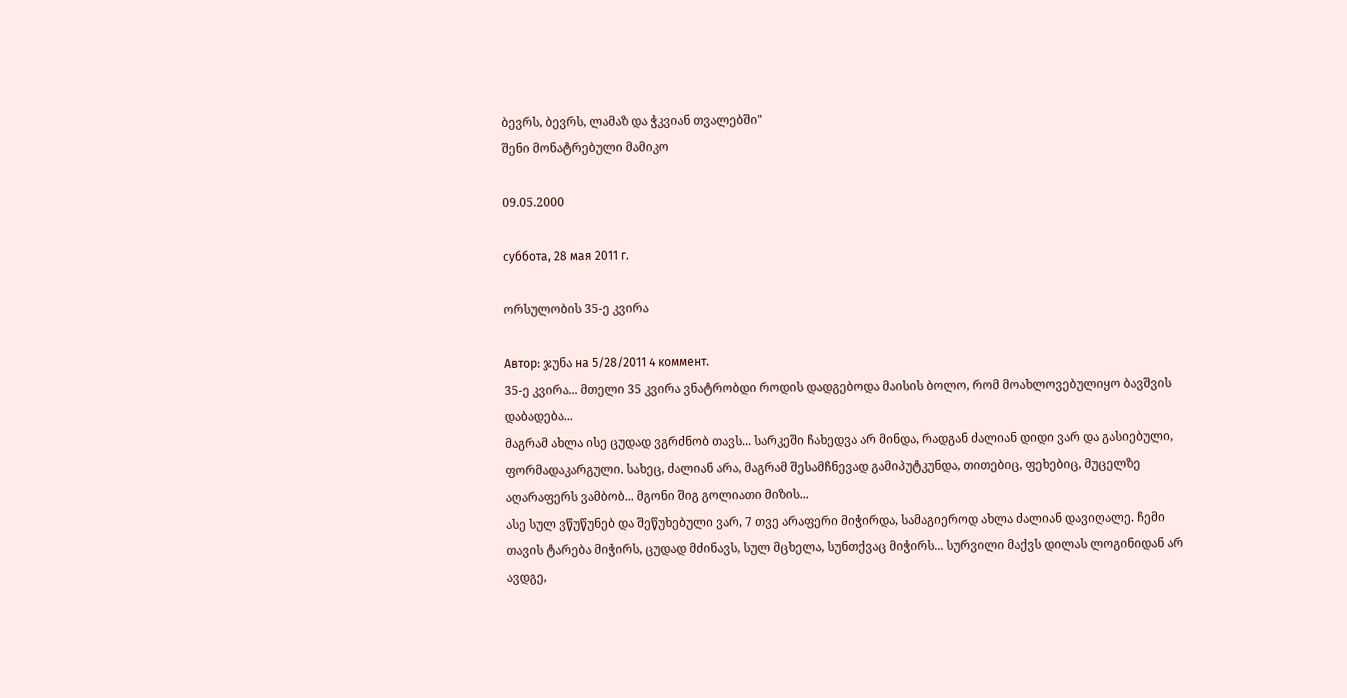ბევრს, ბევრს, ლამაზ და ჭკვიან თვალებში"
შენი მონატრებული მამიკო

09.05.2000

суббота, 28 мая 2011 г.

ორსულობის 35-ე კვირა

Автор: ჯუნა на 5/28/2011 4 коммент.
35-ე კვირა... მთელი 35 კვირა ვნატრობდი როდის დადგებოდა მაისის ბოლო, რომ მოახლოვებულიყო ბავშვის დაბადება...
მაგრამ ახლა ისე ცუდად ვგრძნობ თავს... სარკეში ჩახედვა არ მინდა, რადგან ძალიან დიდი ვარ და გასიებული, ფორმადაკარგული. სახეც, ძალიან არა, მაგრამ შესამჩნევად გამიპუტკუნდა, თითებიც, ფეხებიც, მუცელზე აღარაფერს ვამბობ... მგონი შიგ გოლიათი მიზის...
ასე სულ ვწუწუნებ და შეწუხებული ვარ, 7 თვე არაფერი მიჭირდა, სამაგიეროდ ახლა ძალიან დავიღალე. ჩემი თავის ტარება მიჭირს, ცუდად მძინავს, სულ მცხელა, სუნთქვაც მიჭირს... სურვილი მაქვს დილას ლოგინიდან არ ავდგე,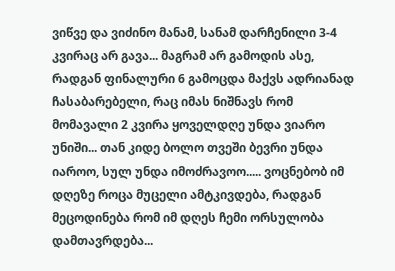ვიწვე და ვიძინო მანამ, სანამ დარჩენილი 3-4 კვირაც არ გავა... მაგრამ არ გამოდის ასე, რადგან ფინალური 6 გამოცდა მაქვს ადრიანად ჩასაბარებელი, რაც იმას ნიშნავს რომ მომავალი 2 კვირა ყოველდღე უნდა ვიარო უნიში... თან კიდე ბოლო თვეში ბევრი უნდა იაროო, სულ უნდა იმოძრავოო..... ვოცნებობ იმ დღეზე როცა მუცელი ამტკივდება, რადგან მეცოდინება რომ იმ დღეს ჩემი ორსულობა დამთავრდება...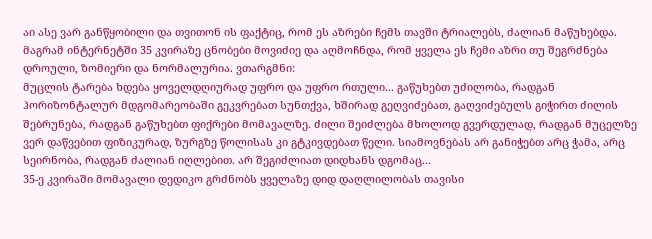აი ასე ვარ განწყობილი და თვითონ ის ფაქტიც, რომ ეს აზრები ჩემს თავში ტრიალებს, ძალიან მაწუხებდა. მაგრამ ინტერნეტში 35 კვირაზე ცნობები მოვიძიე და აღმოჩნდა, რომ ყველა ეს ჩემი აზრი თუ შეგრძნება დროული, ზომიერი და ნორმალურია. ვთარგმნი:
მუცლის ტარება ხდება ყოველდღიურად უფრო და უფრო რთული... გაწუხებთ უძილობა, რადგან ჰორიზონტალურ მდგომარეობაში გეკვრებათ სუნთქვა, ხშირად გეღვიძებათ, გაღვიძებულს გიჭირთ ძილის შებრუნება, რადგან გაწუხებთ ფიქრები მომავალზე. ძილი შეიძლება მხოლოდ გვერდულად, რადგან მუცელზე ვერ დაწვებით ფიზიკურად, ზურგზე წოლისას კი გტკივდებათ წელი. სიამოვნებას არ განიჭებთ არც ჭამა, არც სეირნობა, რადგან ძალიან იღლებით. არ შეგიძლიათ დიდხანს დგომაც...
35-ე კვირაში მომავალი დედიკო გრძნობს ყველაზე დიდ დაღლილობას თავისი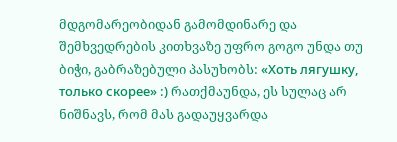მდგომარეობიდან გამომდინარე და შემხვედრების კითხვაზე უფრო გოგო უნდა თუ ბიჭი, გაბრაზებული პასუხობს: «Хоть лягушку, только скорее» :) რათქმაუნდა, ეს სულაც არ ნიშნავს, რომ მას გადაუყვარდა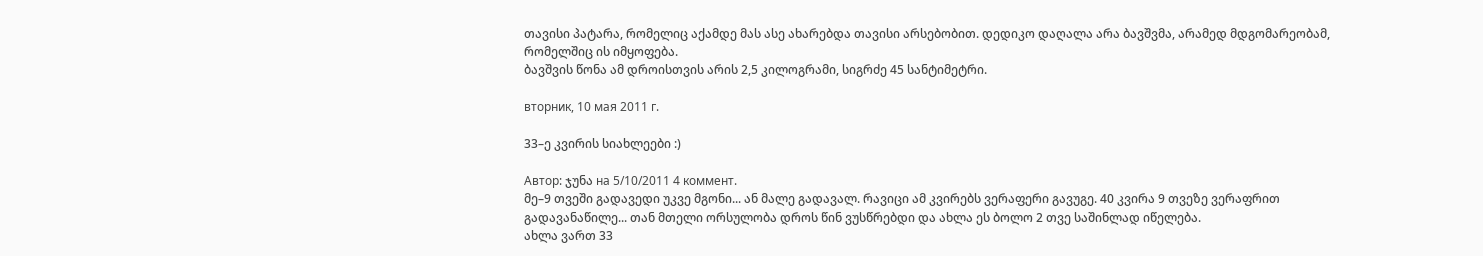თავისი პატარა, რომელიც აქამდე მას ასე ახარებდა თავისი არსებობით. დედიკო დაღალა არა ბავშვმა, არამედ მდგომარეობამ, რომელშიც ის იმყოფება.
ბავშვის წონა ამ დროისთვის არის 2,5 კილოგრამი, სიგრძე 45 სანტიმეტრი.

вторник, 10 мая 2011 г.

33–ე კვირის სიახლეები :)

Автор: ჯუნა на 5/10/2011 4 коммент.
მე–9 თვეში გადავედი უკვე მგონი... ან მალე გადავალ. რავიცი ამ კვირებს ვერაფერი გავუგე. 40 კვირა 9 თვეზე ვერაფრით გადავანაწილე... თან მთელი ორსულობა დროს წინ ვუსწრებდი და ახლა ეს ბოლო 2 თვე საშინლად იწელება.
ახლა ვართ 33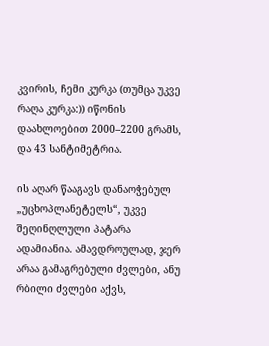კვირის, ჩემი კურკა (თუმცა უკვე რაღა კურკა:)) იწონის დაახლოებით 2000–2200 გრამს, და 43 სანტიმეტრია.

ის აღარ წააგავს დანაოჭებულ „უცხოპლანეტელს“, უკვე შეღინღლული პატარა ადამიანია. ამავდროულად, ჯერ არაა გამაგრებული ძვლები, ანუ რბილი ძვლები აქვს,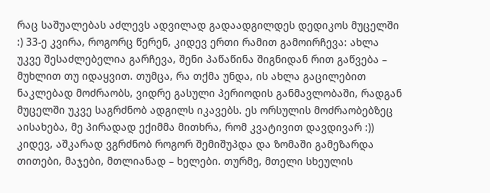რაც საშუალებას აძლევს ადვილად გადაადგილდეს დედიკოს მუცელში :) 33-ე კვირა, როგორც წერენ, კიდევ ერთი რამით გამოირჩევა: ახლა უკვე შესაძლებელია გარჩევა, შენი პაწაწინა შიგნიდან რით გაწვება – მუხლით თუ იდაყვით. თუმცა, რა თქმა უნდა, ის ახლა გაცილებით ნაკლებად მოძრაობს, ვიდრე გასული პერიოდის განმავლობაში, რადგან მუცელში უკვე საგრძნობ ადგილს იკავებს. ეს ორსულის მოძრაობებზეც აისახება, მე პირადად ექიმმა მითხრა, რომ კვატივით დავდივარ :)) კიდევ, აშკარად ვგრძნობ როგორ შემიშუპდა და ზომაში გამეზარდა თითები, მაჯები, მთლიანად – ხელები. თურმე, მთელი სხეულის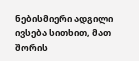ნებისმიერი ადგილი ივსება სითხით, მათ შორის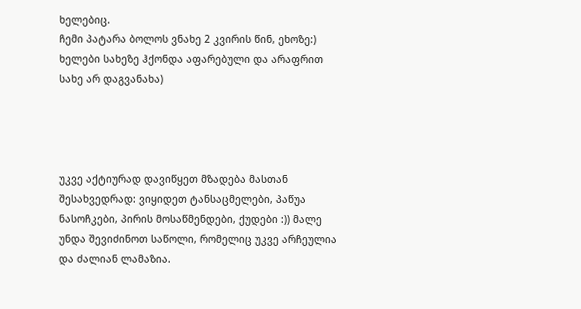ხელებიც.
ჩემი პატარა ბოლოს ვნახე 2 კვირის წინ, ეხოზე:) ხელები სახეზე ჰქონდა აფარებული და არაფრით სახე არ დაგვანახა)




უკვე აქტიურად დავიწყეთ მზადება მასთან შესახვედრად: ვიყიდეთ ტანსაცმელები, პაწუა ნასოჩკები, პირის მოსაწმენდები, ქუდები :)) მალე უნდა შევიძინოთ საწოლი, რომელიც უკვე არჩეულია და ძალიან ლამაზია.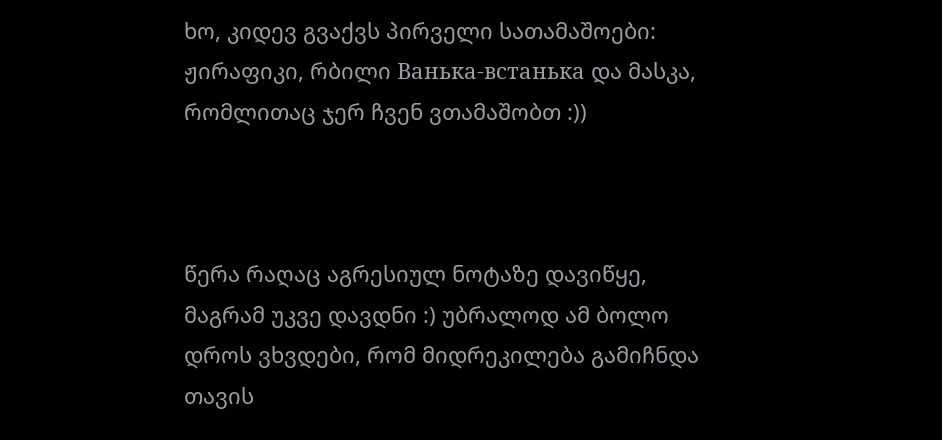ხო, კიდევ გვაქვს პირველი სათამაშოები: ჟირაფიკი, რბილი Ванька-встанька და მასკა, რომლითაც ჯერ ჩვენ ვთამაშობთ :))



წერა რაღაც აგრესიულ ნოტაზე დავიწყე, მაგრამ უკვე დავდნი :) უბრალოდ ამ ბოლო დროს ვხვდები, რომ მიდრეკილება გამიჩნდა თავის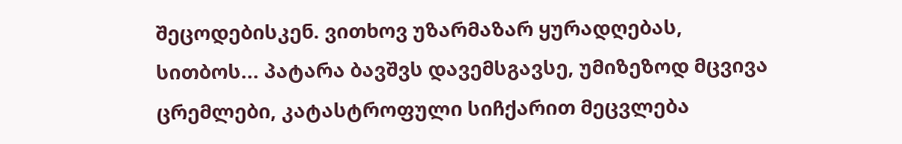შეცოდებისკენ. ვითხოვ უზარმაზარ ყურადღებას, სითბოს... პატარა ბავშვს დავემსგავსე, უმიზეზოდ მცვივა ცრემლები, კატასტროფული სიჩქარით მეცვლება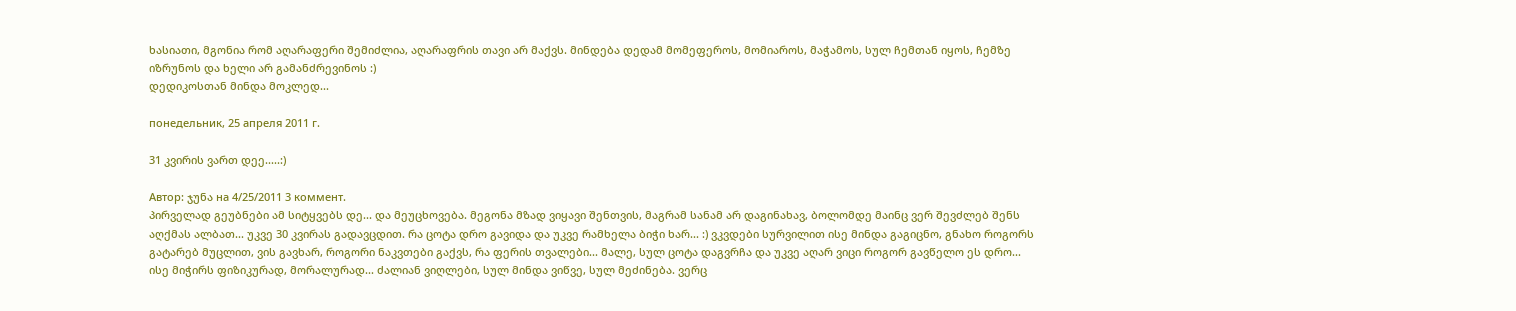ხასიათი, მგონია რომ აღარაფერი შემიძლია, აღარაფრის თავი არ მაქვს. მინდება დედამ მომეფეროს, მომიაროს, მაჭამოს, სულ ჩემთან იყოს, ჩემზე იზრუნოს და ხელი არ გამანძრევინოს :)
დედიკოსთან მინდა მოკლედ...

понедельник, 25 апреля 2011 г.

31 კვირის ვართ დეე.....:)

Автор: ჯუნა на 4/25/2011 3 коммент.
პირველად გეუბნები ამ სიტყვებს დე... და მეუცხოვება. მეგონა მზად ვიყავი შენთვის, მაგრამ სანამ არ დაგინახავ, ბოლომდე მაინც ვერ შევძლებ შენს აღქმას ალბათ... უკვე 30 კვირას გადავცდით. რა ცოტა დრო გავიდა და უკვე რამხელა ბიჭი ხარ... :) ვკვდები სურვილით ისე მინდა გაგიცნო, გნახო როგორს გატარებ მუცლით, ვის გავხარ, როგორი ნაკვთები გაქვს, რა ფერის თვალები... მალე, სულ ცოტა დაგვრჩა და უკვე აღარ ვიცი როგორ გავწელო ეს დრო... ისე მიჭირს ფიზიკურად, მორალურად... ძალიან ვიღლები, სულ მინდა ვიწვე, სულ მეძინება. ვერც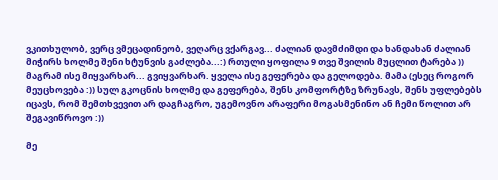ვკითხულობ, ვერც ვმეცადინეობ, ვეღარც ვქარგავ... ძალიან დავმძიმდი და ხანდახან ძალიან მიჭირს ხოლმე შენი ხტუნვის გაძლება...:) რთული ყოფილა 9 თვე შვილის მუცლით ტარება ))
მაგრამ ისე მიყვარხარ... გვიყვარხარ. ყველა ისე გეფერება და გელოდება. მამა (ესეც როგორ მეუცხოვება :)) სულ გკოცნის ხოლმე და გეფერება, შენს კომფორტზე ზრუნავს, შენს უფლებებს იცავს, რომ შემთხვევით არ დაგჩაგრო, უგემოვნო არაფერი მოგასმენინო ან ჩემი წოლით არ შეგავიწროვო :))

მე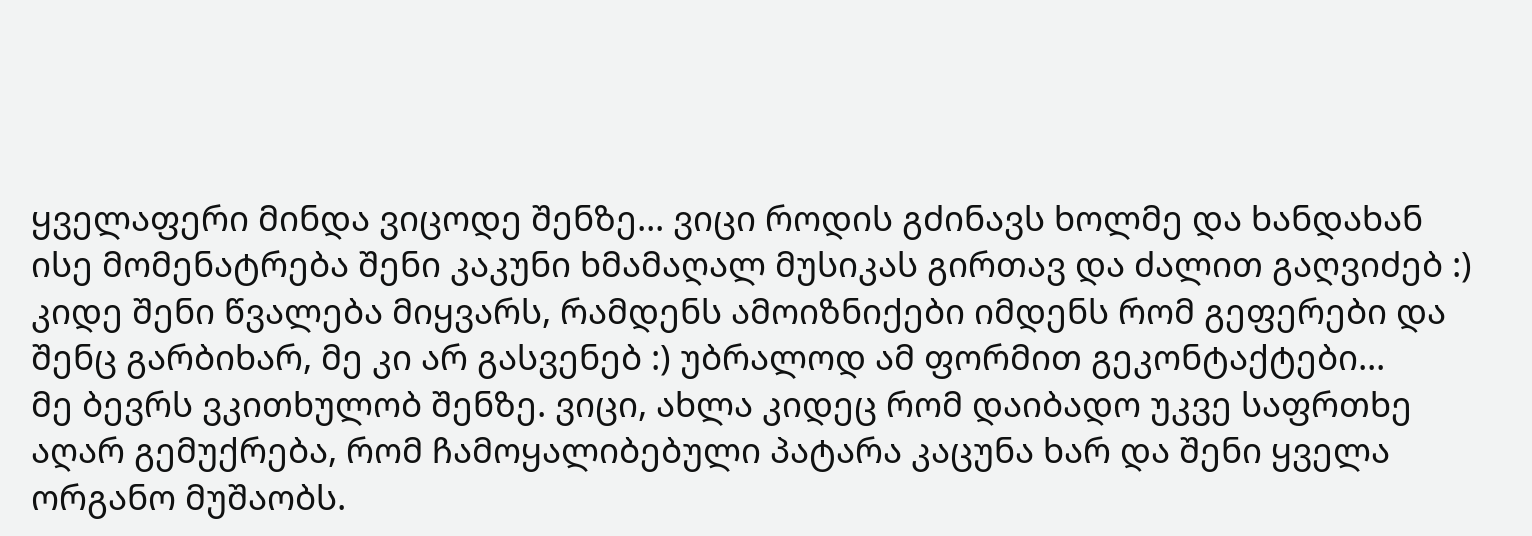ყველაფერი მინდა ვიცოდე შენზე... ვიცი როდის გძინავს ხოლმე და ხანდახან ისე მომენატრება შენი კაკუნი ხმამაღალ მუსიკას გირთავ და ძალით გაღვიძებ :) კიდე შენი წვალება მიყვარს, რამდენს ამოიზნიქები იმდენს რომ გეფერები და შენც გარბიხარ, მე კი არ გასვენებ :) უბრალოდ ამ ფორმით გეკონტაქტები...
მე ბევრს ვკითხულობ შენზე. ვიცი, ახლა კიდეც რომ დაიბადო უკვე საფრთხე აღარ გემუქრება, რომ ჩამოყალიბებული პატარა კაცუნა ხარ და შენი ყველა ორგანო მუშაობს.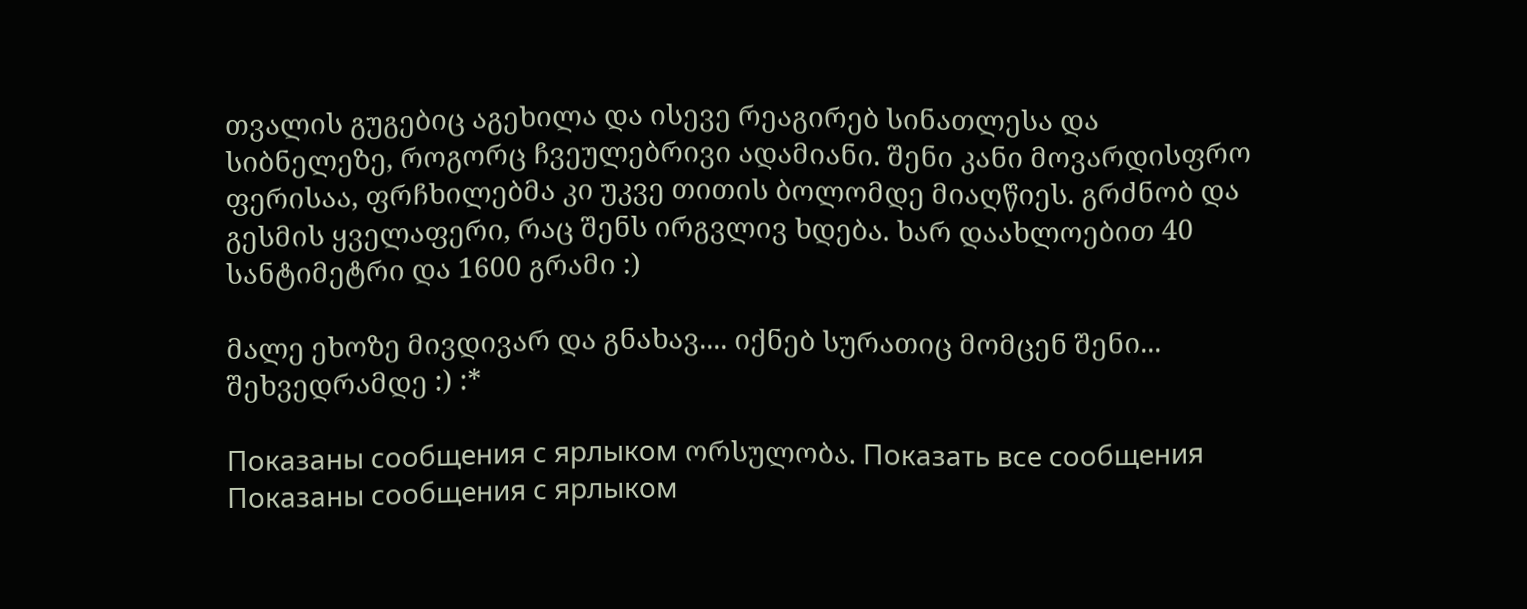თვალის გუგებიც აგეხილა და ისევე რეაგირებ სინათლესა და სიბნელეზე, როგორც ჩვეულებრივი ადამიანი. შენი კანი მოვარდისფრო ფერისაა, ფრჩხილებმა კი უკვე თითის ბოლომდე მიაღწიეს. გრძნობ და გესმის ყველაფერი, რაც შენს ირგვლივ ხდება. ხარ დაახლოებით 40 სანტიმეტრი და 1600 გრამი :)

მალე ეხოზე მივდივარ და გნახავ.... იქნებ სურათიც მომცენ შენი...
შეხვედრამდე :) :*

Показаны сообщения с ярлыком ორსულობა. Показать все сообщения
Показаны сообщения с ярлыком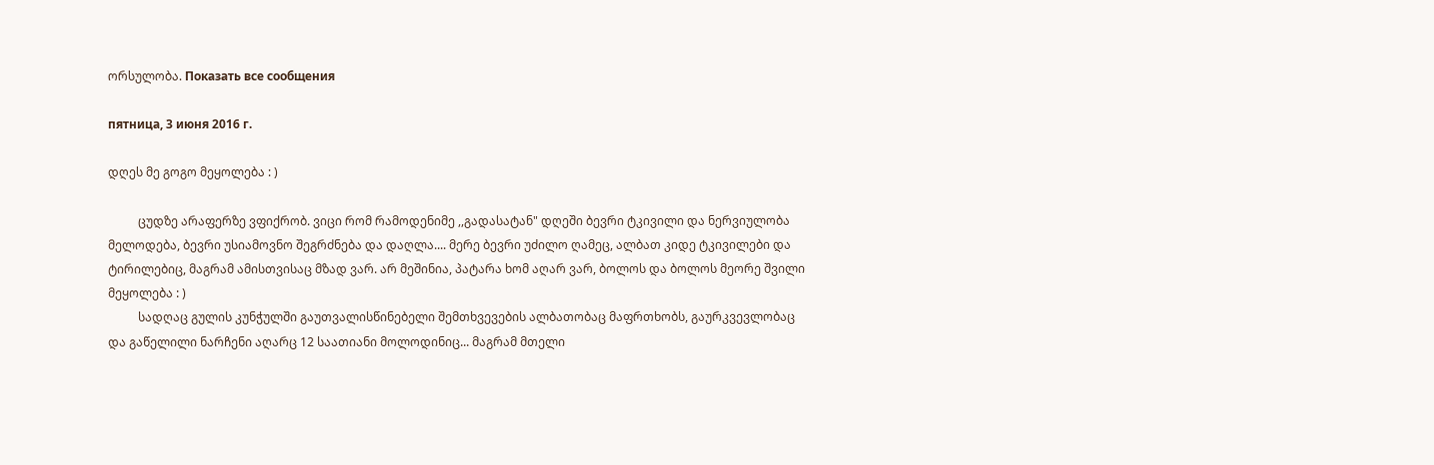ორსულობა. Показать все сообщения

пятница, 3 июня 2016 г.

დღეს მე გოგო მეყოლება : )

          ცუდზე არაფერზე ვფიქრობ. ვიცი რომ რამოდენიმე ,,გადასატან" დღეში ბევრი ტკივილი და ნერვიულობა მელოდება, ბევრი უსიამოვნო შეგრძნება და დაღლა.... მერე ბევრი უძილო ღამეც, ალბათ კიდე ტკივილები და ტირილებიც, მაგრამ ამისთვისაც მზად ვარ. არ მეშინია, პატარა ხომ აღარ ვარ, ბოლოს და ბოლოს მეორე შვილი მეყოლება : )
          სადღაც გულის კუნჭულში გაუთვალისწინებელი შემთხვევების ალბათობაც მაფრთხობს, გაურკვევლობაც და გაწელილი ნარჩენი აღარც 12 საათიანი მოლოდინიც... მაგრამ მთელი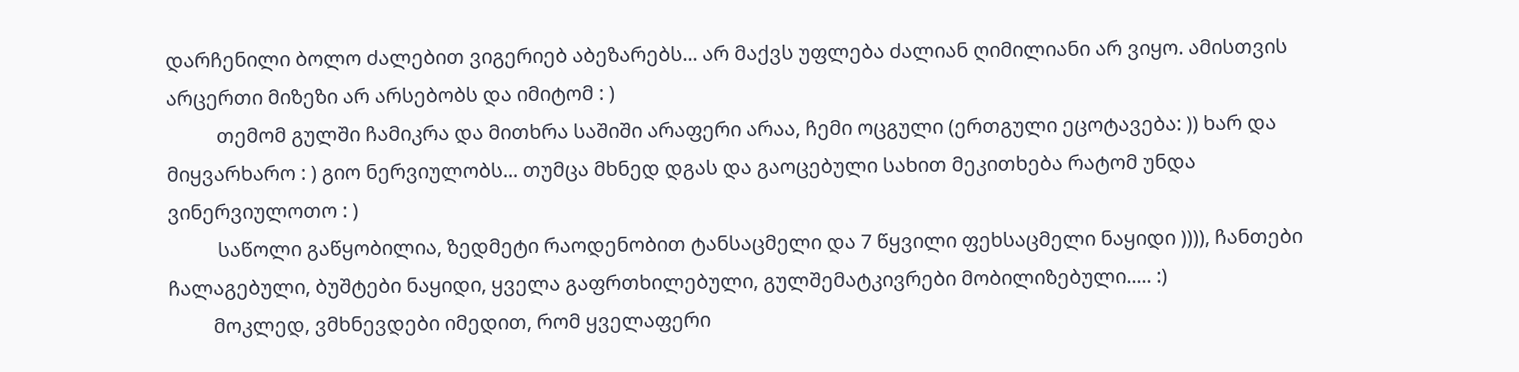დარჩენილი ბოლო ძალებით ვიგერიებ აბეზარებს... არ მაქვს უფლება ძალიან ღიმილიანი არ ვიყო. ამისთვის არცერთი მიზეზი არ არსებობს და იმიტომ : )
          თემომ გულში ჩამიკრა და მითხრა საშიში არაფერი არაა, ჩემი ოცგული (ერთგული ეცოტავება: )) ხარ და მიყვარხარო : ) გიო ნერვიულობს... თუმცა მხნედ დგას და გაოცებული სახით მეკითხება რატომ უნდა ვინერვიულოთო : )
          საწოლი გაწყობილია, ზედმეტი რაოდენობით ტანსაცმელი და 7 წყვილი ფეხსაცმელი ნაყიდი )))), ჩანთები ჩალაგებული, ბუშტები ნაყიდი, ყველა გაფრთხილებული, გულშემატკივრები მობილიზებული..... :)
         მოკლედ, ვმხნევდები იმედით, რომ ყველაფერი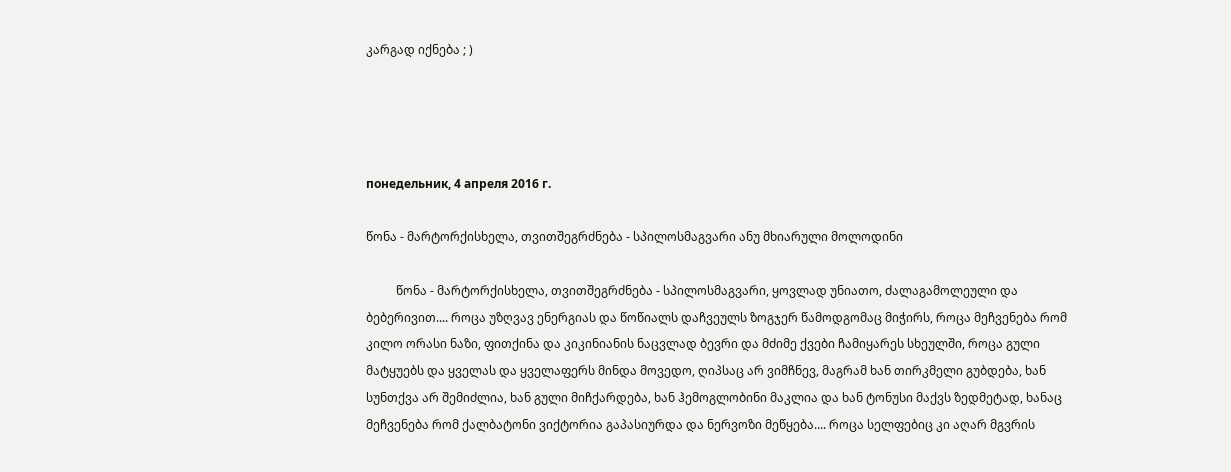კარგად იქნება ; )




понедельник, 4 апреля 2016 г.

წონა - მარტორქისხელა, თვითშეგრძნება - სპილოსმაგვარი ანუ მხიარული მოლოდინი

          წონა - მარტორქისხელა, თვითშეგრძნება - სპილოსმაგვარი, ყოვლად უნიათო, ძალაგამოლეული და ბებერივით.... როცა უზღვავ ენერგიას და წოწიალს დაჩვეულს ზოგჯერ წამოდგომაც მიჭირს, როცა მეჩვენება რომ კილო ორასი ნაზი, ფითქინა და კიკინიანის ნაცვლად ბევრი და მძიმე ქვები ჩამიყარეს სხეულში, როცა გული მატყუებს და ყველას და ყველაფერს მინდა მოვედო, ღიპსაც არ ვიმჩნევ, მაგრამ ხან თირკმელი გუბდება, ხან სუნთქვა არ შემიძლია, ხან გული მიჩქარდება, ხან ჰემოგლობინი მაკლია და ხან ტონუსი მაქვს ზედმეტად, ხანაც მეჩვენება რომ ქალბატონი ვიქტორია გაპასიურდა და ნერვოზი მეწყება.... როცა სელფებიც კი აღარ მგვრის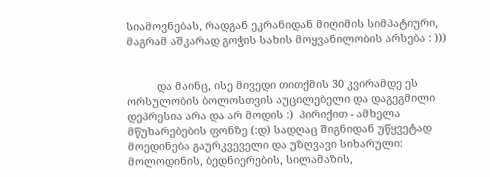სიამოვნებას, რადგან ეკრანიდან მიღიმის სიმპატიური, მაგრამ აშკარად გოჭის სახის მოყვანილობის არსება : )))


          და მაინც, ისე მივედი თითქმის 30 კვირამდე ეს ორსულობის ბოლოსთვის აუცილებელი და დაგეგმილი დეპრესია არა და არ მოდის :)  პირიქით - ამხელა მწუხარებების ფონზე (:დ) სადღაც შიგნიდან უწყვეტად მოედინება გაურკვეველი და უზღვავი სიხარული: მოლოდინის, ბედნიერების, სილამაზის,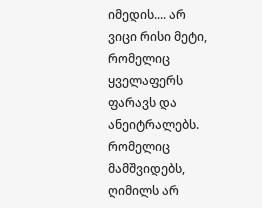იმედის.... არ ვიცი რისი მეტი, რომელიც ყველაფერს ფარავს და ანეიტრალებს. რომელიც მამშვიდებს, ღიმილს არ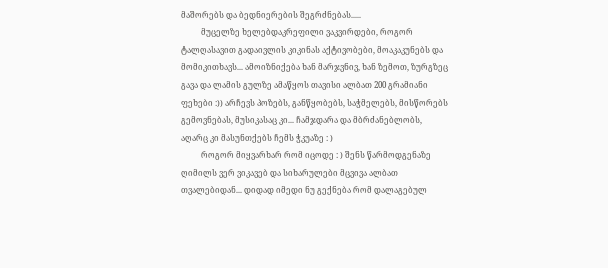მაშორებს და ბედნიერების შეგრძნებას.....
          მუცელზე ხელებდაკრეფილი ვაკვირდები, როგორ ტალღასავით გადაივლის კიკინას აქტივობები, მოაკაკუნებს და მომიკითხავს... ამოიზნიქება ხან მარჯვნივ, ხან ზემოთ, ზურგზეც გავა და ლამის გულზე ამაწყოს თავისი ალბათ 200 გრამიანი ფეხები :)) არჩევს პოზებს, განწყობებს, საჭმელებს, მისწორებს გემოვნებას, მუსიკასაც კი... ჩამჯდარა და მბრძანებლობს, აღარც კი მასუნთქებს ჩემს ჭკუაზე : )
          როგორ მიყვარხარ რომ იცოდე : ) შენს წარმოდგენაზე ღიმილს ვერ ვიკავებ და სიხარულები მცვივა ალბათ თვალებიდან... დიდად იმედი ნუ გექნება რომ დალაგებულ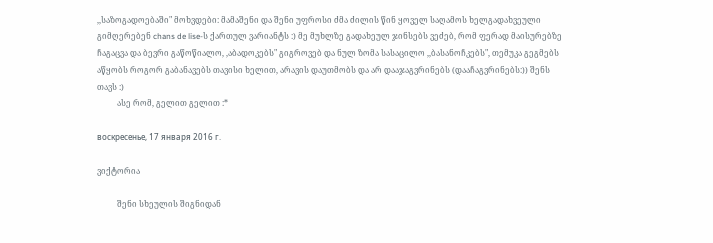,,საზოგადოებაში" მოხვდები: მამაშენი და შენი უფროსი ძმა ძილის წინ ყოველ საღამოს ხელგადახვეული გიმღერებენ chans de lise-ს ქართულ ვარიანტს :) მე მუხლზე გადახეულ ჯინსებს ვეძებ, რომ ფერად მაისურებზე ჩაგაცვა და ბევრი გაწოწიალო, ,აბადოკებს" გიგროვებ და ნულ ზომა სასაცილო ,,ბასანოჩკებს", თემუკა გეგმებს აწყობს როგორ გაბანავებს თავისი ხელით, არავის დაუთმობს და არ დააჯაგვრინებს (დააჩაგვრინებს:)) შენს თავს :)
          ასე რომ, გელით გელით :*

воскресенье, 17 января 2016 г.

ვიქტორია

          შენი სხეულის შიგნიდან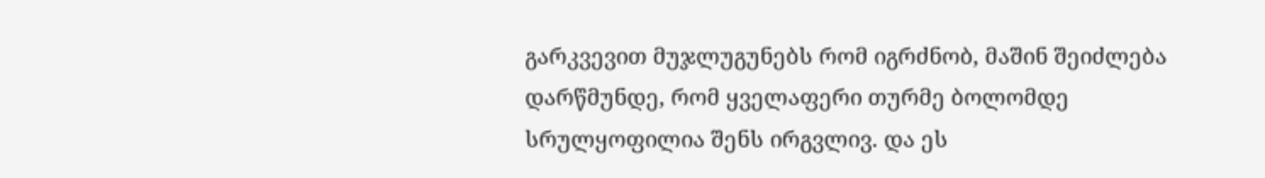გარკვევით მუჯლუგუნებს რომ იგრძნობ, მაშინ შეიძლება დარწმუნდე, რომ ყველაფერი თურმე ბოლომდე სრულყოფილია შენს ირგვლივ. და ეს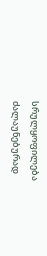სრულყოფილება ძალაუნებურად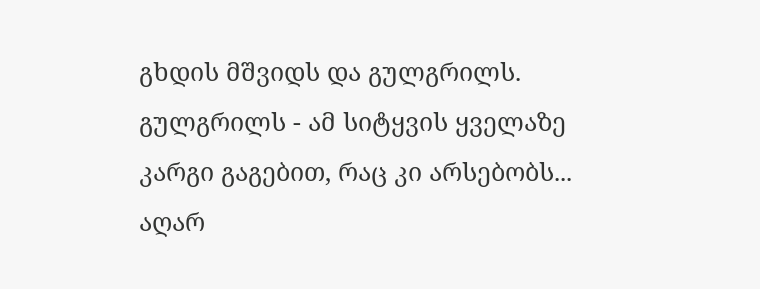გხდის მშვიდს და გულგრილს. გულგრილს - ამ სიტყვის ყველაზე კარგი გაგებით, რაც კი არსებობს... აღარ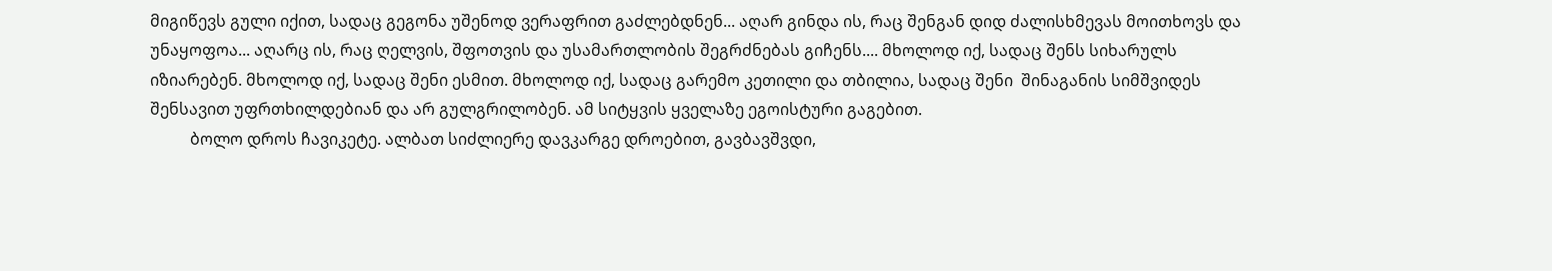მიგიწევს გული იქით, სადაც გეგონა უშენოდ ვერაფრით გაძლებდნენ... აღარ გინდა ის, რაც შენგან დიდ ძალისხმევას მოითხოვს და უნაყოფოა... აღარც ის, რაც ღელვის, შფოთვის და უსამართლობის შეგრძნებას გიჩენს.... მხოლოდ იქ, სადაც შენს სიხარულს იზიარებენ. მხოლოდ იქ, სადაც შენი ესმით. მხოლოდ იქ, სადაც გარემო კეთილი და თბილია, სადაც შენი  შინაგანის სიმშვიდეს შენსავით უფრთხილდებიან და არ გულგრილობენ. ამ სიტყვის ყველაზე ეგოისტური გაგებით.
          ბოლო დროს ჩავიკეტე. ალბათ სიძლიერე დავკარგე დროებით, გავბავშვდი,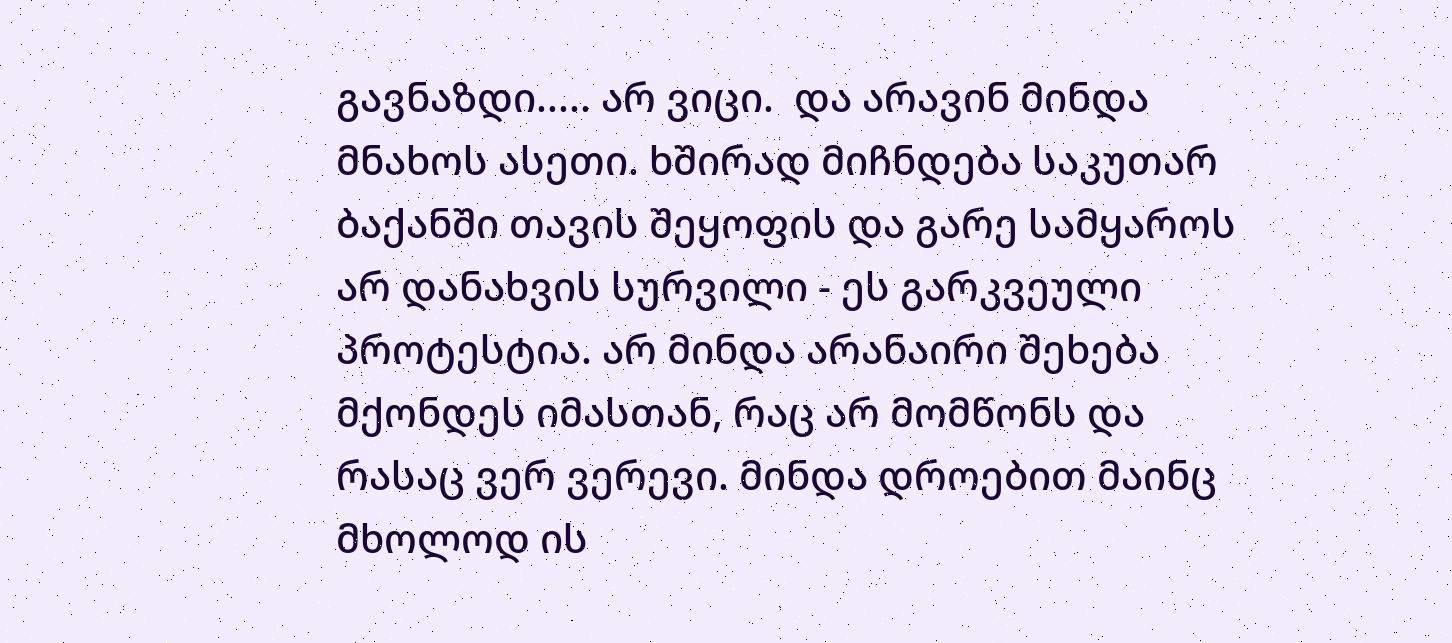გავნაზდი..... არ ვიცი.  და არავინ მინდა მნახოს ასეთი. ხშირად მიჩნდება საკუთარ ბაქანში თავის შეყოფის და გარე სამყაროს არ დანახვის სურვილი - ეს გარკვეული პროტესტია. არ მინდა არანაირი შეხება მქონდეს იმასთან, რაც არ მომწონს და რასაც ვერ ვერევი. მინდა დროებით მაინც მხოლოდ ის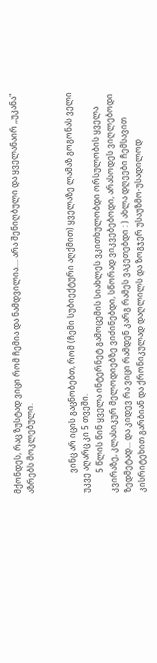მქონდეს, რაც ზუსტად ვიცი რომ ჩემია და ნამდვილია.... არა შენიღბული და ყველანაირ ,,უკანა" აზრებს მოკლებული.


          ვინც არ იცის გაცნობებთ, რომ (ჩემი სუბიექტური აღქმით) ყველაზე ლამაზ გოგონას ველი უკვე აღარც კი 5 თვეში.
          5 წლის წინ ყველა ინტერნეტ გამოცემის სიახლეს ვკითხულობდი ორსულობის ყველა კვირაზე, კლასიკურ მელოდიებზე ვიძინებდი, სწორად ვიკვებებოდი, არასოდეს ვიღლებოდი ზედმეტად... და კიდევ რა ვიცი რამდენ კარგ რამეს ვაკეთებდი : ) ახლა დღეები ჩემსავით კისრიტეხით გარბიან და ქრონიკულად დაღლილს და ზოგჯერ უსაუზმო-უსადილოდ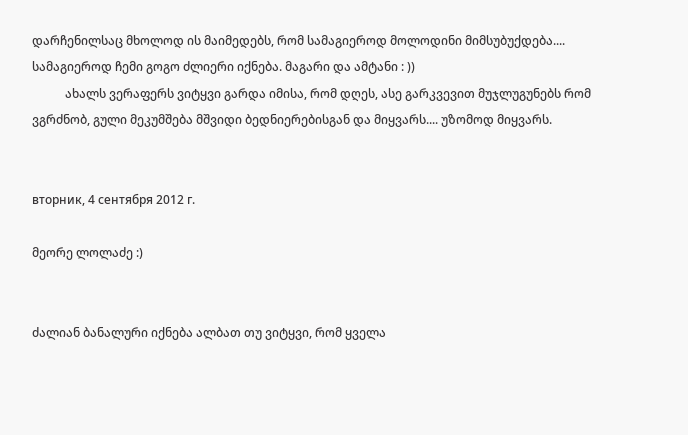დარჩენილსაც მხოლოდ ის მაიმედებს, რომ სამაგიეროდ მოლოდინი მიმსუბუქდება.... სამაგიეროდ ჩემი გოგო ძლიერი იქნება. მაგარი და ამტანი : ))
           ახალს ვერაფერს ვიტყვი გარდა იმისა, რომ დღეს, ასე გარკვევით მუჯლუგუნებს რომ ვგრძნობ, გული მეკუმშება მშვიდი ბედნიერებისგან და მიყვარს.... უზომოდ მიყვარს.


вторник, 4 сентября 2012 г.

მეორე ლოლაძე :)


ძალიან ბანალური იქნება ალბათ თუ ვიტყვი, რომ ყველა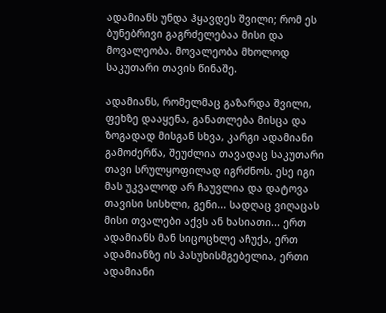ადამიანს უნდა ჰყავდეს შვილი; რომ ეს ბუნებრივი გაგრძელებაა მისი და მოვალეობა. მოვალეობა მხოლოდ საკუთარი თავის წინაშე.

ადამიანს, რომელმაც გაზარდა შვილი, ფეხზე დააყენა, განათლება მისცა და ზოგადად მისგან სხვა, კარგი ადამიანი გამოძერწა, შეუძლია თავადაც საკუთარი თავი სრულყოფილად იგრძნოს. ესე იგი მას უკვალოდ არ ჩაუვლია და დატოვა თავისი სისხლი, გენი... სადღაც ვიღაცას მისი თვალები აქვს ან ხასიათი... ერთ ადამიანს მან სიცოცხლე აჩუქა, ერთ ადამიანზე ის პასუხისმგებელია, ერთი ადამიანი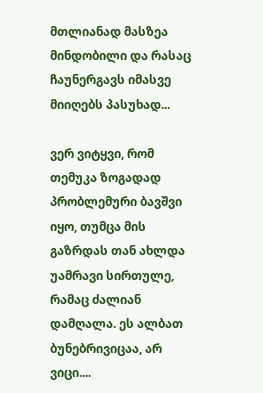მთლიანად მასზეა მინდობილი და რასაც ჩაუნერგავს იმასვე მიიღებს პასუხად...

ვერ ვიტყვი, რომ თემუკა ზოგადად პრობლემური ბავშვი იყო, თუმცა მის გაზრდას თან ახლდა უამრავი სირთულე, რამაც ძალიან დამღალა. ეს ალბათ ბუნებრივიცაა, არ ვიცი....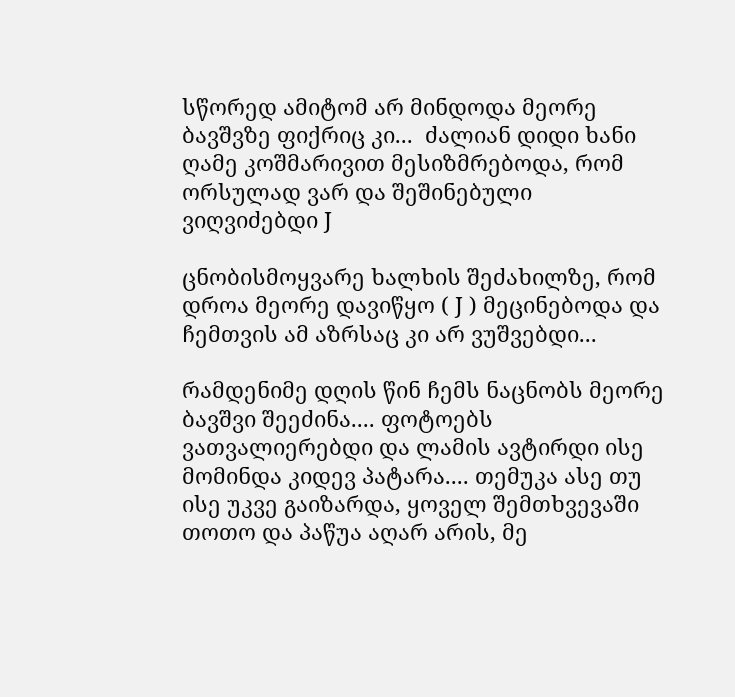სწორედ ამიტომ არ მინდოდა მეორე ბავშვზე ფიქრიც კი...  ძალიან დიდი ხანი ღამე კოშმარივით მესიზმრებოდა, რომ ორსულად ვარ და შეშინებული ვიღვიძებდი J

ცნობისმოყვარე ხალხის შეძახილზე, რომ დროა მეორე დავიწყო ( J ) მეცინებოდა და ჩემთვის ამ აზრსაც კი არ ვუშვებდი...

რამდენიმე დღის წინ ჩემს ნაცნობს მეორე ბავშვი შეეძინა.... ფოტოებს ვათვალიერებდი და ლამის ავტირდი ისე მომინდა კიდევ პატარა.... თემუკა ასე თუ ისე უკვე გაიზარდა, ყოველ შემთხვევაში თოთო და პაწუა აღარ არის, მე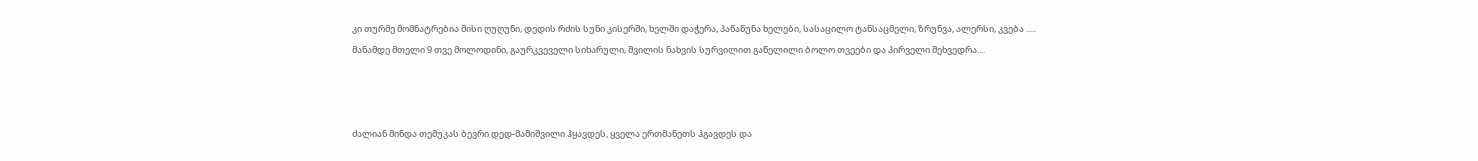კი თურმე მომნატრებია მისი ღუღუნი, დედის რძის სუნი კისერში, ხელში დაჭერა, პაწაწუნა ხელები, სასაცილო ტანსაცმელი, ზრუნვა, ალერსი, კვება .....  მანამდე მთელი 9 თვე მოლოდინი, გაურკვეველი სიხარული, შვილის ნახვის სურვილით გაწელილი ბოლო თვეები და პირველი შეხვედრა....



ძალიან მინდა თემუკას ბევრი დედ-მამიშვილი ჰყავდეს, ყველა ერთმანეთს ჰგავდეს და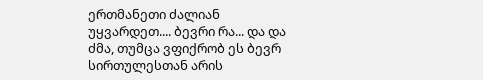ერთმანეთი ძალიან უყვარდეთ.... ბევრი რა... და და ძმა, თუმცა ვფიქრობ ეს ბევრ სირთულესთან არის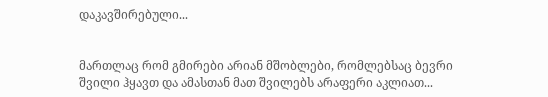დაკავშირებული...


მართლაც რომ გმირები არიან მშობლები, რომლებსაც ბევრი შვილი ჰყავთ და ამასთან მათ შვილებს არაფერი აკლიათ...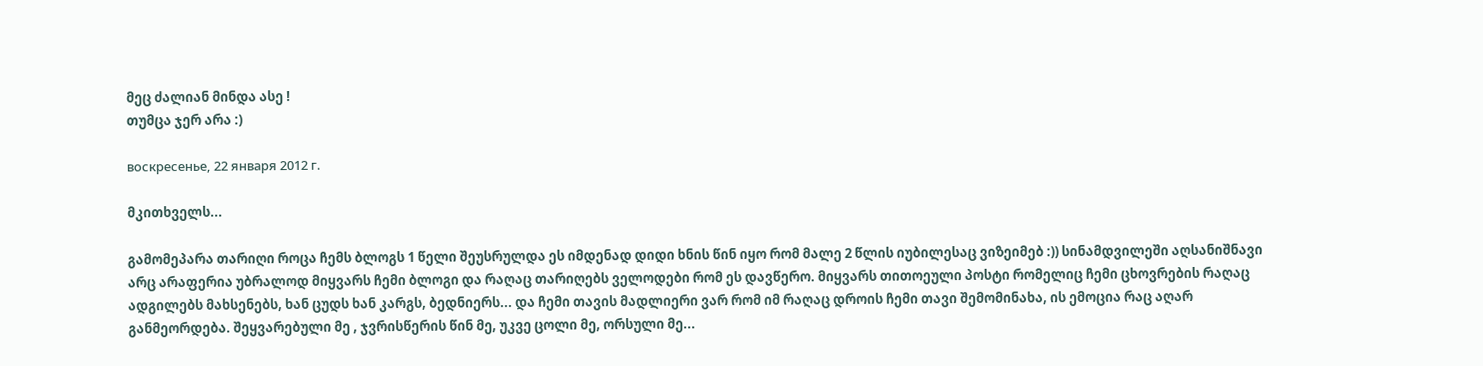მეც ძალიან მინდა ასე !
თუმცა ჯერ არა :)

воскресенье, 22 января 2012 г.

მკითხველს...

გამომეპარა თარიღი როცა ჩემს ბლოგს 1 წელი შეუსრულდა ეს იმდენად დიდი ხნის წინ იყო რომ მალე 2 წლის იუბილესაც ვიზეიმებ :)) სინამდვილეში აღსანიშნავი არც არაფერია უბრალოდ მიყვარს ჩემი ბლოგი და რაღაც თარიღებს ველოდები რომ ეს დავწერო. მიყვარს თითოეული პოსტი რომელიც ჩემი ცხოვრების რაღაც ადგილებს მახსენებს, ხან ცუდს ხან კარგს, ბედნიერს... და ჩემი თავის მადლიერი ვარ რომ იმ რაღაც დროის ჩემი თავი შემომინახა, ის ემოცია რაც აღარ განმეორდება. შეყვარებული მე , ჯვრისწერის წინ მე, უკვე ცოლი მე, ორსული მე...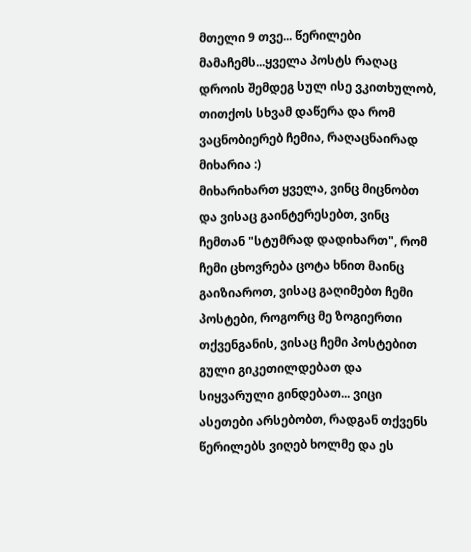მთელი 9 თვე... წერილები მამაჩემს...ყველა პოსტს რაღაც დროის შემდეგ სულ ისე ვკითხულობ, თითქოს სხვამ დაწერა და რომ ვაცნობიერებ ჩემია, რაღაცნაირად მიხარია :)
მიხარიხართ ყველა, ვინც მიცნობთ და ვისაც გაინტერესებთ, ვინც ჩემთან "სტუმრად დადიხართ", რომ ჩემი ცხოვრება ცოტა ხნით მაინც გაიზიაროთ, ვისაც გაღიმებთ ჩემი პოსტები, როგორც მე ზოგიერთი თქვენგანის, ვისაც ჩემი პოსტებით გული გიკეთილდებათ და სიყვარული გინდებათ... ვიცი ასეთები არსებობთ, რადგან თქვენს წერილებს ვიღებ ხოლმე და ეს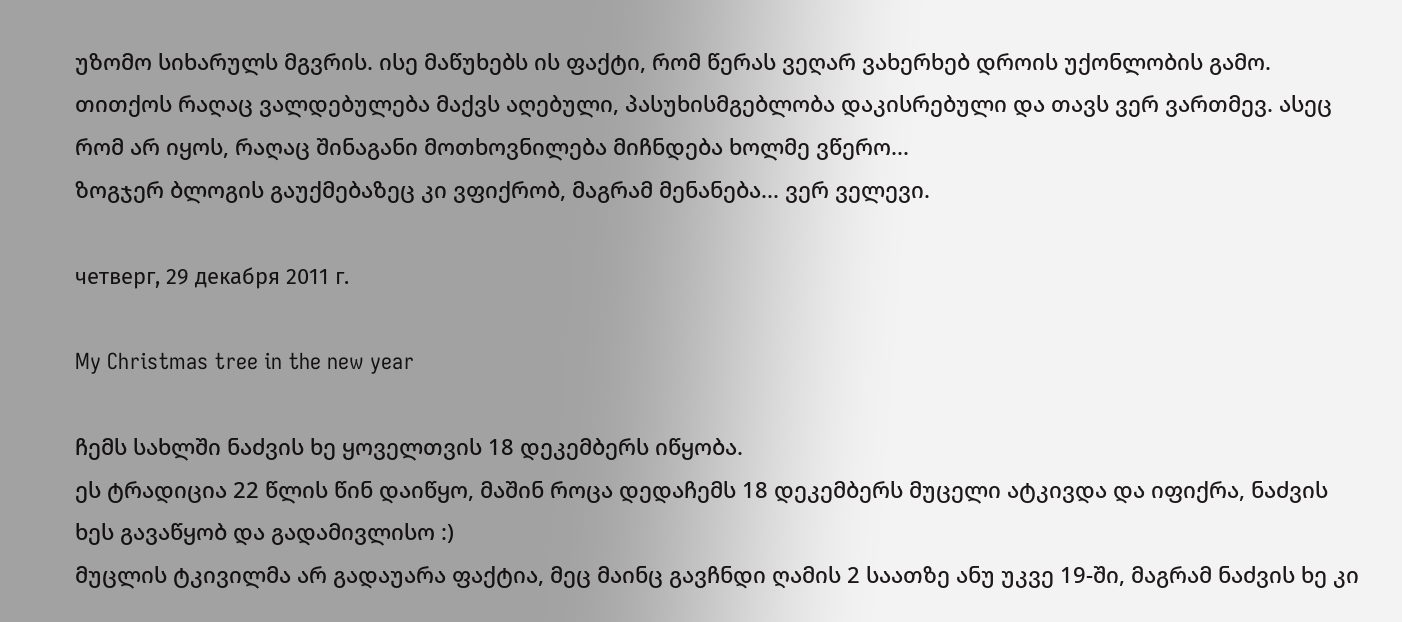უზომო სიხარულს მგვრის. ისე მაწუხებს ის ფაქტი, რომ წერას ვეღარ ვახერხებ დროის უქონლობის გამო. თითქოს რაღაც ვალდებულება მაქვს აღებული, პასუხისმგებლობა დაკისრებული და თავს ვერ ვართმევ. ასეც რომ არ იყოს, რაღაც შინაგანი მოთხოვნილება მიჩნდება ხოლმე ვწერო...
ზოგჯერ ბლოგის გაუქმებაზეც კი ვფიქრობ, მაგრამ მენანება... ვერ ველევი.

четверг, 29 декабря 2011 г.

My Christmas tree in the new year

ჩემს სახლში ნაძვის ხე ყოველთვის 18 დეკემბერს იწყობა.
ეს ტრადიცია 22 წლის წინ დაიწყო, მაშინ როცა დედაჩემს 18 დეკემბერს მუცელი ატკივდა და იფიქრა, ნაძვის ხეს გავაწყობ და გადამივლისო :)
მუცლის ტკივილმა არ გადაუარა ფაქტია, მეც მაინც გავჩნდი ღამის 2 საათზე ანუ უკვე 19-ში, მაგრამ ნაძვის ხე კი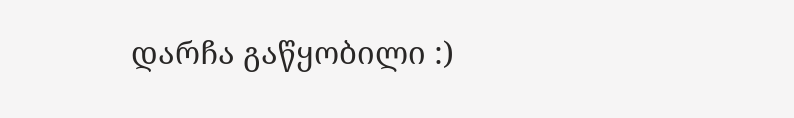დარჩა გაწყობილი :)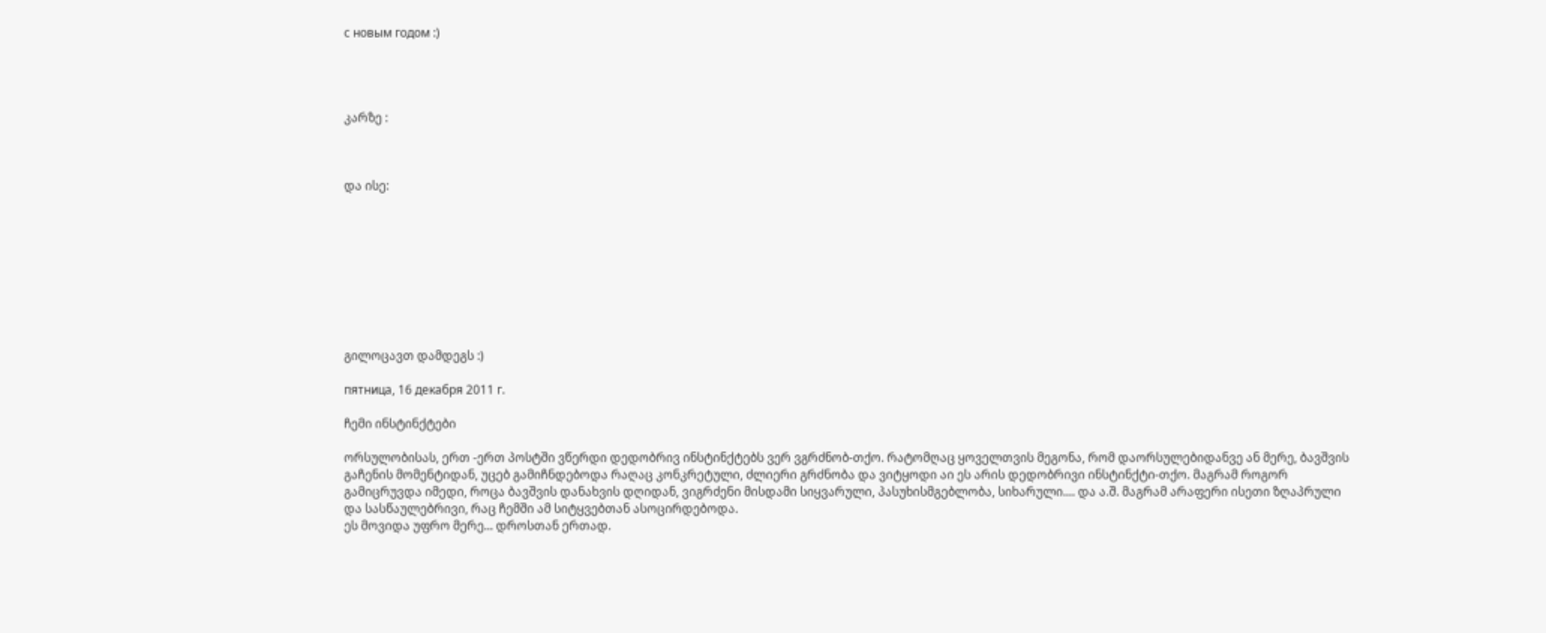с новым годом :)




კარზე :



და ისე:









გილოცავთ დამდეგს :)

пятница, 16 декабря 2011 г.

ჩემი ინსტინქტები

ორსულობისას, ერთ -ერთ პოსტში ვწერდი დედობრივ ინსტინქტებს ვერ ვგრძნობ-თქო. რატომღაც ყოველთვის მეგონა, რომ დაორსულებიდანვე ან მერე, ბავშვის გაჩენის მომენტიდან, უცებ გამიჩნდებოდა რაღაც კონკრეტული, ძლიერი გრძნობა და ვიტყოდი აი ეს არის დედობრივი ინსტინქტი-თქო. მაგრამ როგორ გამიცრუვდა იმედი, როცა ბავშვის დანახვის დღიდან, ვიგრძენი მისდამი სიყვარული, პასუხისმგებლობა, სიხარული.... და ა.შ. მაგრამ არაფერი ისეთი ზღაპრული და სასწაულებრივი, რაც ჩემში ამ სიტყვებთან ასოცირდებოდა.
ეს მოვიდა უფრო მერე... დროსთან ერთად.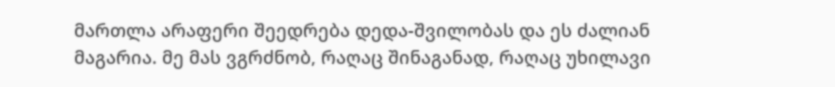მართლა არაფერი შეედრება დედა-შვილობას და ეს ძალიან მაგარია. მე მას ვგრძნობ, რაღაც შინაგანად, რაღაც უხილავი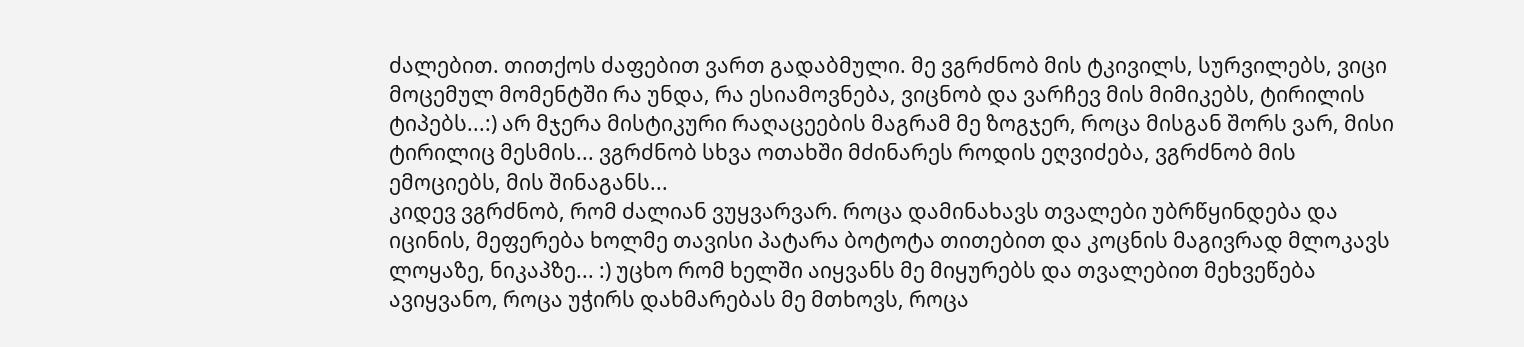ძალებით. თითქოს ძაფებით ვართ გადაბმული. მე ვგრძნობ მის ტკივილს, სურვილებს, ვიცი მოცემულ მომენტში რა უნდა, რა ესიამოვნება, ვიცნობ და ვარჩევ მის მიმიკებს, ტირილის ტიპებს...:) არ მჯერა მისტიკური რაღაცეების მაგრამ მე ზოგჯერ, როცა მისგან შორს ვარ, მისი ტირილიც მესმის... ვგრძნობ სხვა ოთახში მძინარეს როდის ეღვიძება, ვგრძნობ მის ემოციებს, მის შინაგანს...
კიდევ ვგრძნობ, რომ ძალიან ვუყვარვარ. როცა დამინახავს თვალები უბრწყინდება და იცინის, მეფერება ხოლმე თავისი პატარა ბოტოტა თითებით და კოცნის მაგივრად მლოკავს ლოყაზე, ნიკაპზე... :) უცხო რომ ხელში აიყვანს მე მიყურებს და თვალებით მეხვეწება ავიყვანო, როცა უჭირს დახმარებას მე მთხოვს, როცა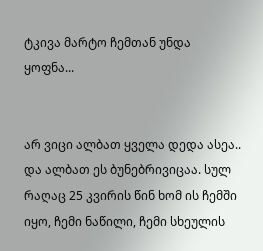ტკივა მარტო ჩემთან უნდა ყოფნა...


არ ვიცი ალბათ ყველა დედა ასეა.. და ალბათ ეს ბუნებრივიცაა. სულ რაღაც 25 კვირის წინ ხომ ის ჩემში იყო, ჩემი ნაწილი, ჩემი სხეულის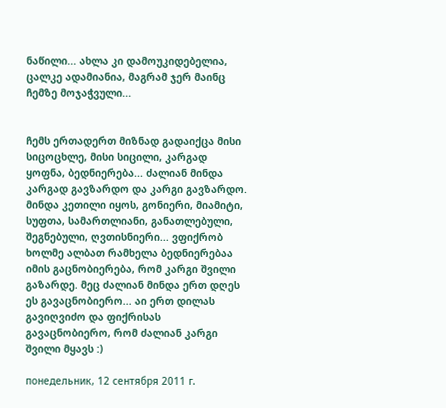ნაწილი... ახლა კი დამოუკიდებელია, ცალკე ადამიანია, მაგრამ ჯერ მაინც ჩემზე მოჯაჭვული...


ჩემს ერთადერთ მიზნად გადაიქცა მისი სიცოცხლე, მისი სიცილი, კარგად ყოფნა, ბედნიერება... ძალიან მინდა კარგად გავზარდო და კარგი გავზარდო. მინდა კეთილი იყოს, გონიერი, მიამიტი, სუფთა, სამართლიანი, განათლებული, შეგნებული, ღვთისნიერი... ვფიქრობ ხოლმე ალბათ რამხელა ბედნიერებაა იმის გაცნობიერება, რომ კარგი შვილი გაზარდე. მეც ძალიან მინდა ერთ დღეს ეს გავაცნობიერო... აი ერთ დილას გავიღვიძო და ფიქრისას გავაცნობიერო, რომ ძალიან კარგი შვილი მყავს :)

понедельник, 12 сентября 2011 г.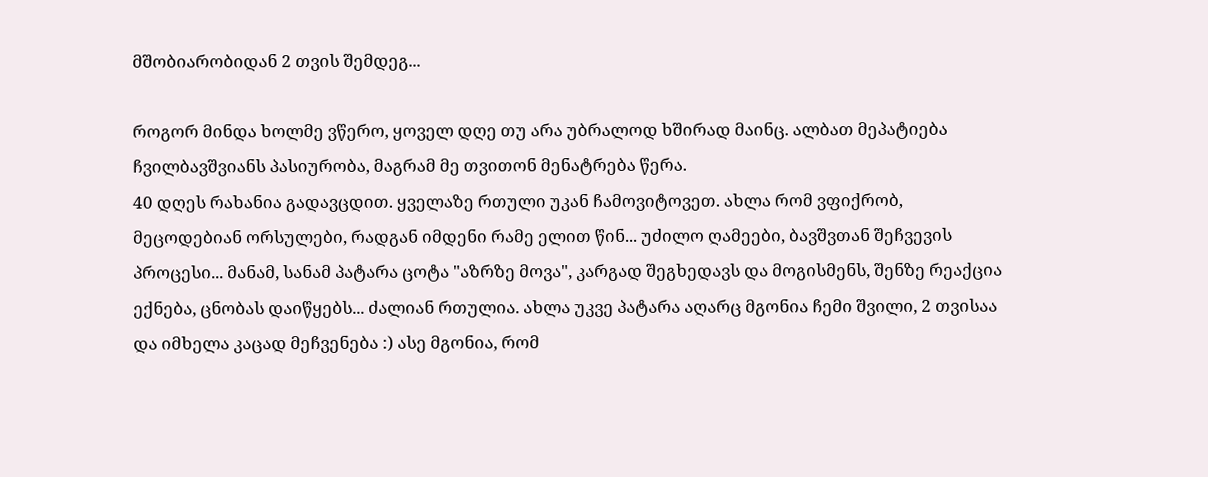მშობიარობიდან 2 თვის შემდეგ...

როგორ მინდა ხოლმე ვწერო, ყოველ დღე თუ არა უბრალოდ ხშირად მაინც. ალბათ მეპატიება ჩვილბავშვიანს პასიურობა, მაგრამ მე თვითონ მენატრება წერა.
40 დღეს რახანია გადავცდით. ყველაზე რთული უკან ჩამოვიტოვეთ. ახლა რომ ვფიქრობ, მეცოდებიან ორსულები, რადგან იმდენი რამე ელით წინ... უძილო ღამეები, ბავშვთან შეჩვევის პროცესი... მანამ, სანამ პატარა ცოტა "აზრზე მოვა", კარგად შეგხედავს და მოგისმენს, შენზე რეაქცია ექნება, ცნობას დაიწყებს... ძალიან რთულია. ახლა უკვე პატარა აღარც მგონია ჩემი შვილი, 2 თვისაა და იმხელა კაცად მეჩვენება :) ასე მგონია, რომ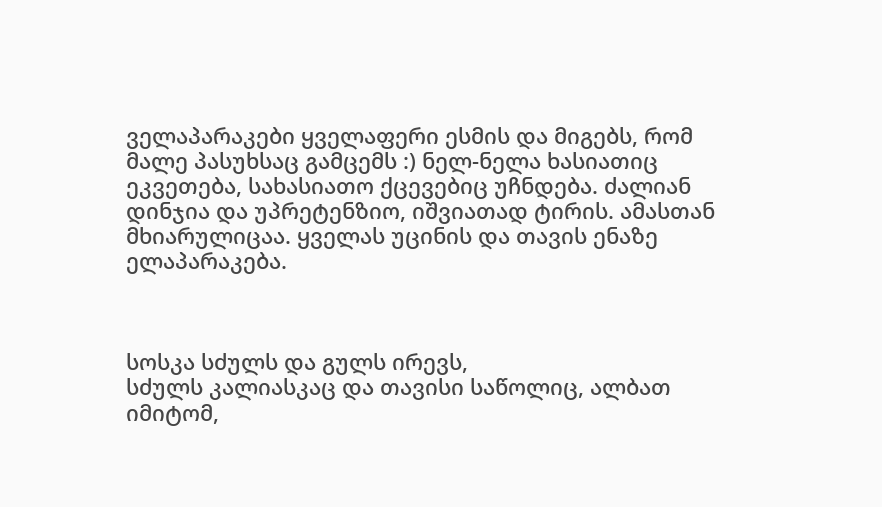ველაპარაკები ყველაფერი ესმის და მიგებს, რომ მალე პასუხსაც გამცემს :) ნელ-ნელა ხასიათიც ეკვეთება, სახასიათო ქცევებიც უჩნდება. ძალიან დინჯია და უპრეტენზიო, იშვიათად ტირის. ამასთან მხიარულიცაა. ყველას უცინის და თავის ენაზე ელაპარაკება.



სოსკა სძულს და გულს ირევს,
სძულს კალიასკაც და თავისი საწოლიც, ალბათ იმიტომ,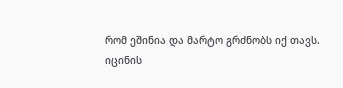რომ ეშინია და მარტო გრძნობს იქ თავს.
იცინის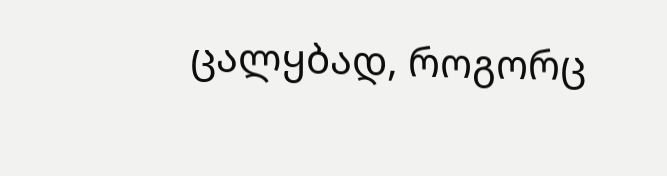ცალყბად, როგორც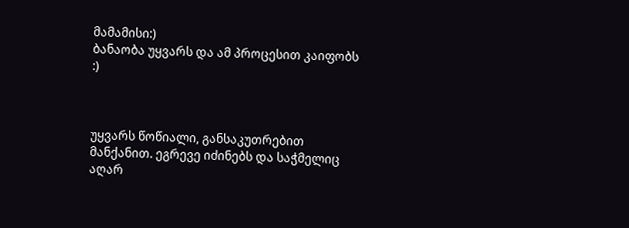მამამისი:)
ბანაობა უყვარს და ამ პროცესით კაიფობს :)



უყვარს წოწიალი, განსაკუთრებით მანქანით. ეგრევე იძინებს და საჭმელიც აღარ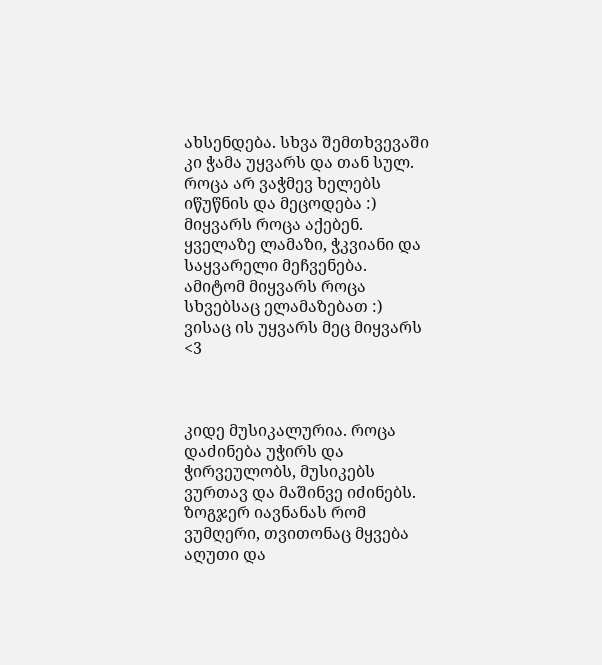ახსენდება. სხვა შემთხვევაში კი ჭამა უყვარს და თან სულ. როცა არ ვაჭმევ ხელებს იწუწნის და მეცოდება :)
მიყვარს როცა აქებენ. ყველაზე ლამაზი, ჭკვიანი და საყვარელი მეჩვენება. ამიტომ მიყვარს როცა სხვებსაც ელამაზებათ :)
ვისაც ის უყვარს მეც მიყვარს <3



კიდე მუსიკალურია. როცა დაძინება უჭირს და ჭირვეულობს, მუსიკებს ვურთავ და მაშინვე იძინებს. ზოგჯერ იავნანას რომ ვუმღერი, თვითონაც მყვება აღუთი და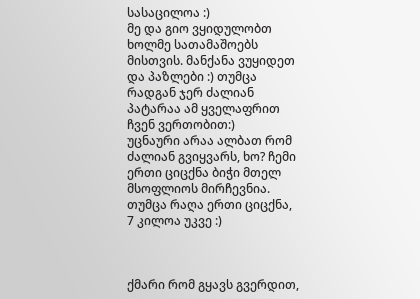სასაცილოა :)
მე და გიო ვყიდულობთ ხოლმე სათამაშოებს მისთვის. მანქანა ვუყიდეთ და პაზლები :) თუმცა რადგან ჯერ ძალიან პატარაა ამ ყველაფრით ჩვენ ვერთობით:)
უცნაური არაა ალბათ რომ ძალიან გვიყვარს, ხო? ჩემი ერთი ციცქნა ბიჭი მთელ მსოფლიოს მირჩევნია. თუმცა რაღა ერთი ციცქნა, 7 კილოა უკვე :)



ქმარი რომ გყავს გვერდით,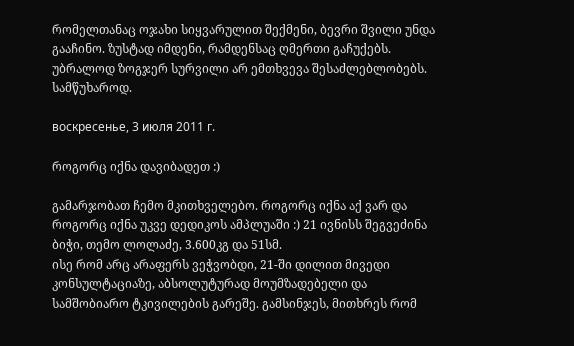რომელთანაც ოჯახი სიყვარულით შექმენი, ბევრი შვილი უნდა გააჩინო. ზუსტად იმდენი, რამდენსაც ღმერთი გაჩუქებს. უბრალოდ ზოგჯერ სურვილი არ ემთხვევა შესაძლებლობებს. სამწუხაროდ.

воскресенье, 3 июля 2011 г.

როგორც იქნა დავიბადეთ :)

გამარჯობათ ჩემო მკითხველებო. როგორც იქნა აქ ვარ და როგორც იქნა უკვე დედიკოს ამპლუაში :) 21 ივნისს შეგვეძინა ბიჭი, თემო ლოლაძე, 3.600კგ და 51სმ.
ისე რომ არც არაფერს ვეჭვობდი, 21-ში დილით მივედი კონსულტაციაზე, აბსოლუტურად მოუმზადებელი და სამშობიარო ტკივილების გარეშე. გამსინჯეს, მითხრეს რომ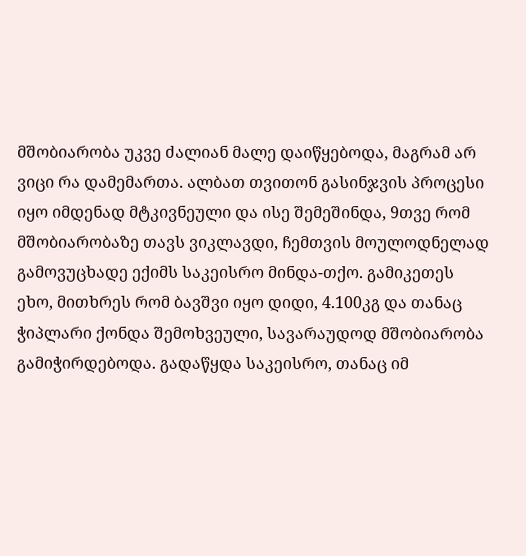მშობიარობა უკვე ძალიან მალე დაიწყებოდა, მაგრამ არ ვიცი რა დამემართა. ალბათ თვითონ გასინჯვის პროცესი იყო იმდენად მტკივნეული და ისე შემეშინდა, 9თვე რომ მშობიარობაზე თავს ვიკლავდი, ჩემთვის მოულოდნელად გამოვუცხადე ექიმს საკეისრო მინდა-თქო. გამიკეთეს ეხო, მითხრეს რომ ბავშვი იყო დიდი, 4.100კგ და თანაც ჭიპლარი ქონდა შემოხვეული, სავარაუდოდ მშობიარობა გამიჭირდებოდა. გადაწყდა საკეისრო, თანაც იმ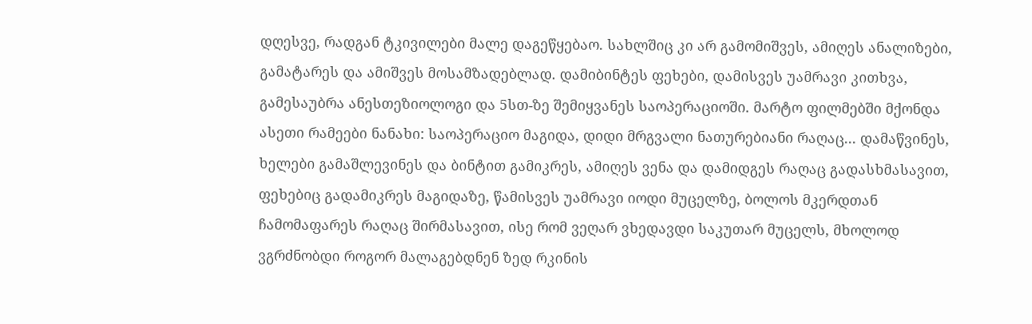დღესვე, რადგან ტკივილები მალე დაგეწყებაო. სახლშიც კი არ გამომიშვეს, ამიღეს ანალიზები, გამატარეს და ამიშვეს მოსამზადებლად. დამიბინტეს ფეხები, დამისვეს უამრავი კითხვა, გამესაუბრა ანესთეზიოლოგი და 5სთ-ზე შემიყვანეს საოპერაციოში. მარტო ფილმებში მქონდა ასეთი რამეები ნანახი: საოპერაციო მაგიდა, დიდი მრგვალი ნათურებიანი რაღაც... დამაწვინეს, ხელები გამაშლევინეს და ბინტით გამიკრეს, ამიღეს ვენა და დამიდგეს რაღაც გადასხმასავით, ფეხებიც გადამიკრეს მაგიდაზე, წამისვეს უამრავი იოდი მუცელზე, ბოლოს მკერდთან ჩამომაფარეს რაღაც შირმასავით, ისე რომ ვეღარ ვხედავდი საკუთარ მუცელს, მხოლოდ ვგრძნობდი როგორ მალაგებდნენ ზედ რკინის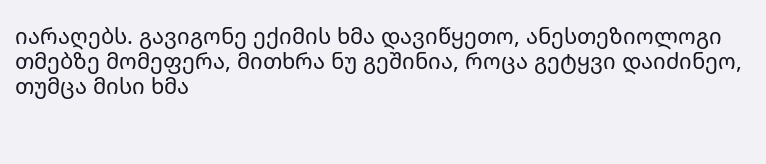იარაღებს. გავიგონე ექიმის ხმა დავიწყეთო, ანესთეზიოლოგი თმებზე მომეფერა, მითხრა ნუ გეშინია, როცა გეტყვი დაიძინეო, თუმცა მისი ხმა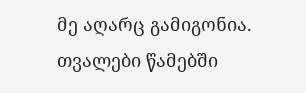მე აღარც გამიგონია. თვალები წამებში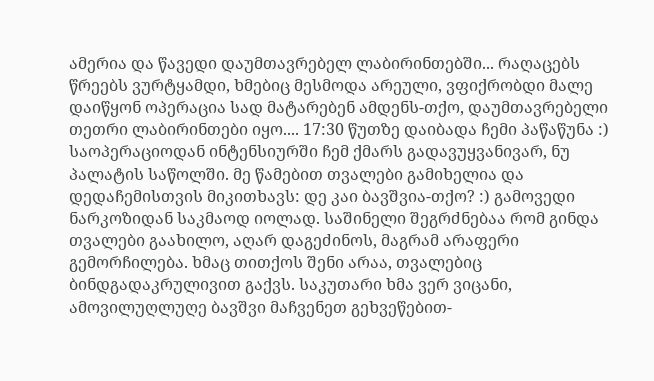ამერია და წავედი დაუმთავრებელ ლაბირინთებში... რაღაცებს წრეებს ვურტყამდი, ხმებიც მესმოდა არეული, ვფიქრობდი მალე დაიწყონ ოპერაცია სად მატარებენ ამდენს-თქო, დაუმთავრებელი თეთრი ლაბირინთები იყო.... 17:30 წუთზე დაიბადა ჩემი პაწაწუნა :) საოპერაციოდან ინტენსიურში ჩემ ქმარს გადავუყვანივარ, ნუ პალატის საწოლში. მე წამებით თვალები გამიხელია და დედაჩემისთვის მიკითხავს: დე კაი ბავშვია-თქო? :) გამოვედი ნარკოზიდან საკმაოდ იოლად. საშინელი შეგრძნებაა რომ გინდა თვალები გაახილო, აღარ დაგეძინოს, მაგრამ არაფერი გემორჩილება. ხმაც თითქოს შენი არაა, თვალებიც ბინდგადაკრულივით გაქვს. საკუთარი ხმა ვერ ვიცანი, ამოვილუღლუღე ბავშვი მაჩვენეთ გეხვეწებით-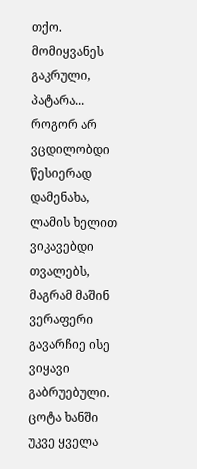თქო. მომიყვანეს გაკრული, პატარა... როგორ არ ვცდილობდი წესიერად დამენახა, ლამის ხელით ვიკავებდი თვალებს, მაგრამ მაშინ ვერაფერი გავარჩიე ისე ვიყავი გაბრუებული. ცოტა ხანში უკვე ყველა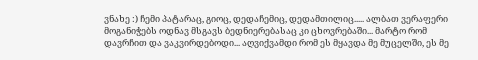ვნახე :) ჩემი პატარაც, გიოც, დედაჩემიც, დედამთილიც..... ალბათ ვერაფერი მოგანიჭებს ოდნავ მსგავს ბედნიერებასაც კი ცხოვრებაში... მარტო რომ დავრჩით და ვაკვირდებოდი... აღვიქვამდი რომ ეს მყავდა მე მუცელში, ეს მე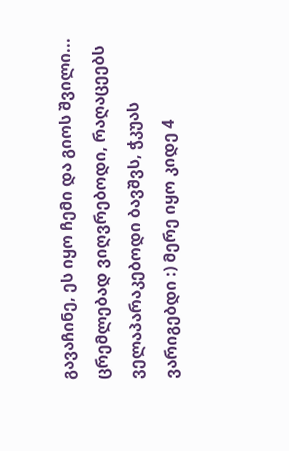გავაჩინე, ეს იყო ჩემი და გიოს შვილი... ცრემლებად ვიღვრებოდი, რაღაცეებს ველაპარაკებოდი ბავშვს, ჭკუას ვარიგებდი :) მერე იყო კიდე 4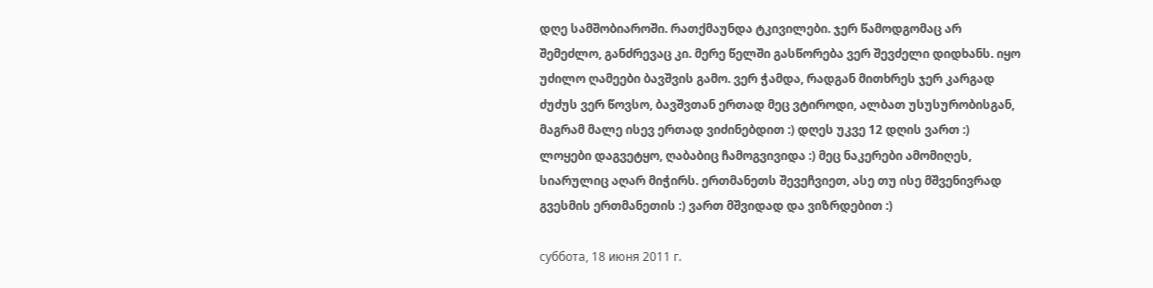დღე სამშობიაროში. რათქმაუნდა ტკივილები. ჯერ წამოდგომაც არ შემეძლო, განძრევაც კი. მერე წელში გასწორება ვერ შევძელი დიდხანს. იყო უძილო ღამეები ბავშვის გამო. ვერ ჭამდა, რადგან მითხრეს ჯერ კარგად ძუძუს ვერ წოვსო, ბავშვთან ერთად მეც ვტიროდი, ალბათ უსუსურობისგან, მაგრამ მალე ისევ ერთად ვიძინებდით :) დღეს უკვე 12 დღის ვართ :) ლოყები დაგვეტყო, ღაბაბიც ჩამოგვივიდა :) მეც ნაკერები ამომიღეს, სიარულიც აღარ მიჭირს. ერთმანეთს შევეჩვიეთ, ასე თუ ისე მშვენივრად გვესმის ერთმანეთის :) ვართ მშვიდად და ვიზრდებით :)

суббота, 18 июня 2011 г.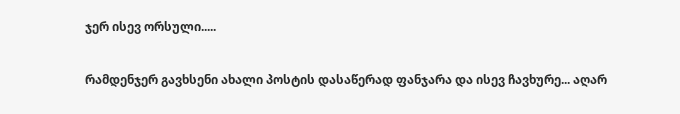ჯერ ისევ ორსული.....

რამდენჯერ გავხსენი ახალი პოსტის დასაწერად ფანჯარა და ისევ ჩავხურე... აღარ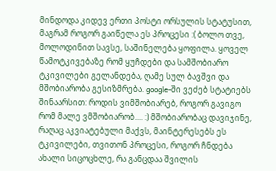მინდოდა კიდევ ერთი პოსტი ორსულის სტატუსით, მაგრამ როგორ გაიწელა ეს პროცესი :( ბოლო თვე, მოლოდინით სავსე, საშინელება ყოფილა. ყოველ წამოტკივებაზე რომ ყუჩდები და სამშობიარო ტკივილები გელანდება, ღამე სულ ბავშვი და მშობიარობა გესიზმრება. google-ში ვეძებ სტატიებს შინაარსით: როდის ვიმშობიარებ, როგორ გავიგო რომ მალე ვმშობიარობ.... :) მშობიარობაც დავიჯინე, რაღაც აკვიატებული მაქვს, მაინტერესებს ეს ტკივილები, თვითონ პროცესი, როგორ ჩნდება ახალი სიცოცხლე, რა განცდაა შვილის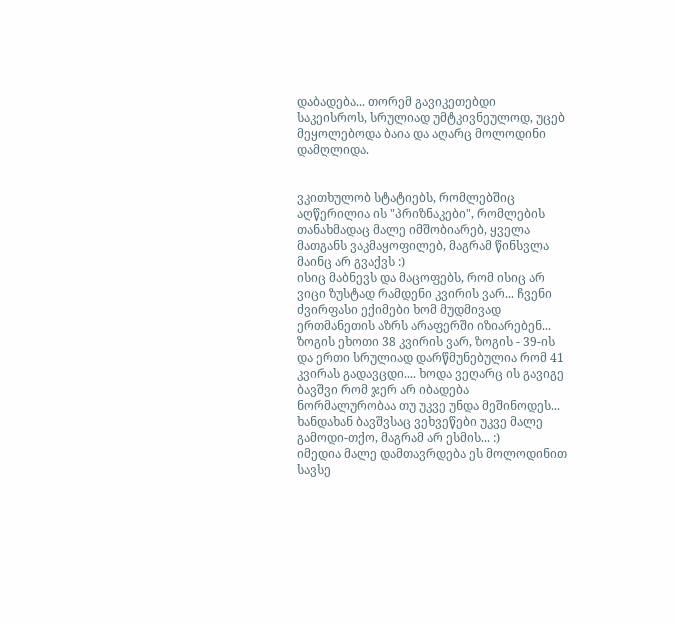დაბადება... თორემ გავიკეთებდი საკეისროს, სრულიად უმტკივნეულოდ, უცებ მეყოლებოდა ბაია და აღარც მოლოდინი დამღლიდა.


ვკითხულობ სტატიებს, რომლებშიც აღწერილია ის "პრიზნაკები", რომლების თანახმადაც მალე იმშობიარებ, ყველა მათგანს ვაკმაყოფილებ, მაგრამ წინსვლა მაინც არ გვაქვს :)
ისიც მაბნევს და მაცოფებს, რომ ისიც არ ვიცი ზუსტად რამდენი კვირის ვარ... ჩვენი ძვირფასი ექიმები ხომ მუდმივად ერთმანეთის აზრს არაფერში იზიარებენ... ზოგის ეხოთი 38 კვირის ვარ, ზოგის - 39-ის და ერთი სრულიად დარწმუნებულია რომ 41 კვირას გადავცდი.... ხოდა ვეღარც ის გავიგე ბავშვი რომ ჯერ არ იბადება ნორმალურობაა თუ უკვე უნდა მეშინოდეს... ხანდახან ბავშვსაც ვეხვეწები უკვე მალე გამოდი-თქო, მაგრამ არ ესმის... :)
იმედია მალე დამთავრდება ეს მოლოდინით სავსე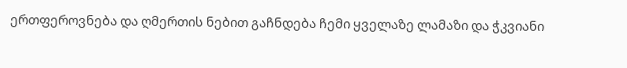ერთფეროვნება და ღმერთის ნებით გაჩნდება ჩემი ყველაზე ლამაზი და ჭკვიანი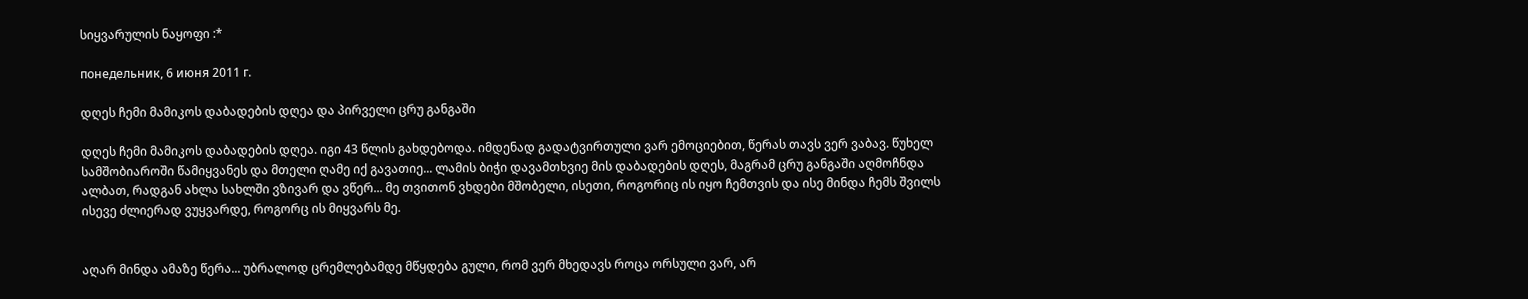სიყვარულის ნაყოფი :*

понедельник, 6 июня 2011 г.

დღეს ჩემი მამიკოს დაბადების დღეა და პირველი ცრუ განგაში

დღეს ჩემი მამიკოს დაბადების დღეა. იგი 43 წლის გახდებოდა. იმდენად გადატვირთული ვარ ემოციებით, წერას თავს ვერ ვაბავ. წუხელ სამშობიაროში წამიყვანეს და მთელი ღამე იქ გავათიე... ლამის ბიჭი დავამთხვიე მის დაბადების დღეს, მაგრამ ცრუ განგაში აღმოჩნდა ალბათ, რადგან ახლა სახლში ვზივარ და ვწერ... მე თვითონ ვხდები მშობელი, ისეთი, როგორიც ის იყო ჩემთვის და ისე მინდა ჩემს შვილს ისევე ძლიერად ვუყვარდე, როგორც ის მიყვარს მე.


აღარ მინდა ამაზე წერა... უბრალოდ ცრემლებამდე მწყდება გული, რომ ვერ მხედავს როცა ორსული ვარ, არ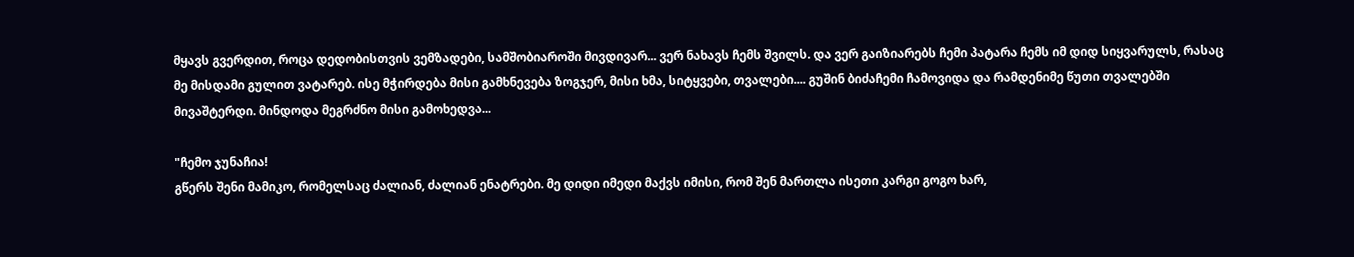მყავს გვერდით, როცა დედობისთვის ვემზადები, სამშობიაროში მივდივარ... ვერ ნახავს ჩემს შვილს. და ვერ გაიზიარებს ჩემი პატარა ჩემს იმ დიდ სიყვარულს, რასაც მე მისდამი გულით ვატარებ. ისე მჭირდება მისი გამხნევება ზოგჯერ, მისი ხმა, სიტყვები, თვალები.... გუშინ ბიძაჩემი ჩამოვიდა და რამდენიმე წუთი თვალებში მივაშტერდი. მინდოდა მეგრძნო მისი გამოხედვა...

"ჩემო ჯუნაჩია!
გწერს შენი მამიკო, რომელსაც ძალიან, ძალიან ენატრები. მე დიდი იმედი მაქვს იმისი, რომ შენ მართლა ისეთი კარგი გოგო ხარ,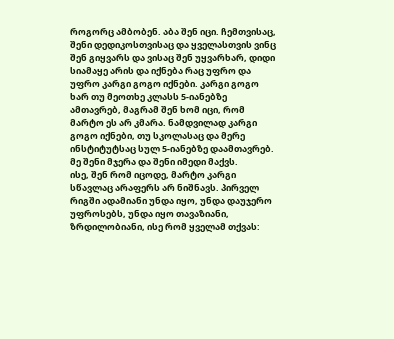როგორც ამბობენ. აბა შენ იცი. ჩემთვისაც, შენი დედიკოსთვისაც და ყველასთვის ვინც შენ გიყვარს და ვისაც შენ უყვარხარ, დიდი სიამაყე არის და იქნება რაც უფრო და უფრო კარგი გოგო იქნები. კარგი გოგო ხარ თუ მეოთხე კლასს 5-იანებზე ამთავრებ, მაგრამ შენ ხომ იცი, რომ მარტო ეს არ კმარა. ნამდვილად კარგი გოგო იქნები, თუ სკოლასაც და მერე ინსტიტუტსაც სულ 5-იანებზე დაამთავრებ. მე შენი მჯერა და შენი იმედი მაქვს.
ისე, შენ რომ იცოდე, მარტო კარგი სწავლაც არაფერს არ ნიშნავს. პირველ რიგში ადამიანი უნდა იყო, უნდა დაუჯერო უფროსებს, უნდა იყო თავაზიანი, ზრდილობიანი, ისე რომ ყველამ თქვას: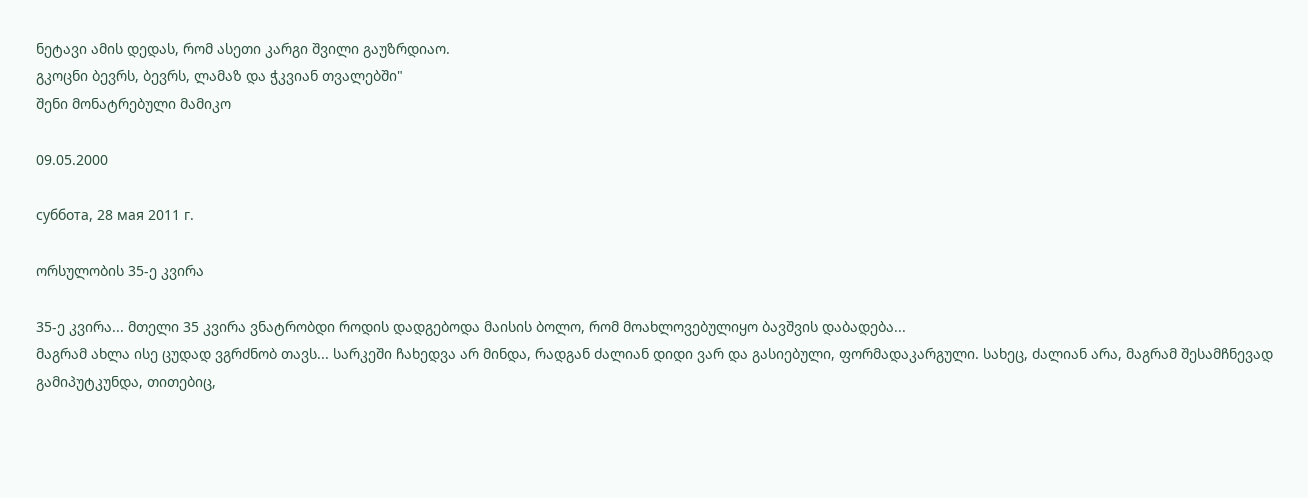ნეტავი ამის დედას, რომ ასეთი კარგი შვილი გაუზრდიაო.
გკოცნი ბევრს, ბევრს, ლამაზ და ჭკვიან თვალებში"
შენი მონატრებული მამიკო

09.05.2000

суббота, 28 мая 2011 г.

ორსულობის 35-ე კვირა

35-ე კვირა... მთელი 35 კვირა ვნატრობდი როდის დადგებოდა მაისის ბოლო, რომ მოახლოვებულიყო ბავშვის დაბადება...
მაგრამ ახლა ისე ცუდად ვგრძნობ თავს... სარკეში ჩახედვა არ მინდა, რადგან ძალიან დიდი ვარ და გასიებული, ფორმადაკარგული. სახეც, ძალიან არა, მაგრამ შესამჩნევად გამიპუტკუნდა, თითებიც,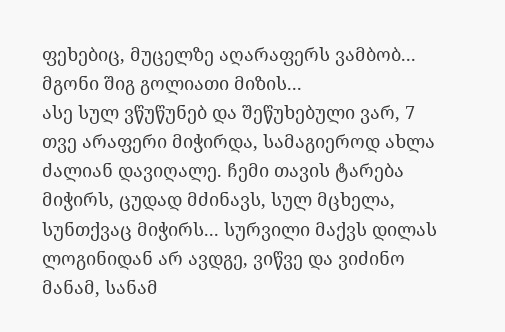ფეხებიც, მუცელზე აღარაფერს ვამბობ... მგონი შიგ გოლიათი მიზის...
ასე სულ ვწუწუნებ და შეწუხებული ვარ, 7 თვე არაფერი მიჭირდა, სამაგიეროდ ახლა ძალიან დავიღალე. ჩემი თავის ტარება მიჭირს, ცუდად მძინავს, სულ მცხელა, სუნთქვაც მიჭირს... სურვილი მაქვს დილას ლოგინიდან არ ავდგე, ვიწვე და ვიძინო მანამ, სანამ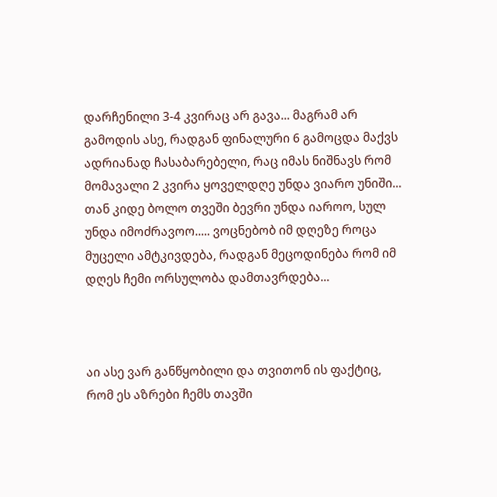დარჩენილი 3-4 კვირაც არ გავა... მაგრამ არ გამოდის ასე, რადგან ფინალური 6 გამოცდა მაქვს ადრიანად ჩასაბარებელი, რაც იმას ნიშნავს რომ მომავალი 2 კვირა ყოველდღე უნდა ვიარო უნიში... თან კიდე ბოლო თვეში ბევრი უნდა იაროო, სულ უნდა იმოძრავოო..... ვოცნებობ იმ დღეზე როცა მუცელი ამტკივდება, რადგან მეცოდინება რომ იმ დღეს ჩემი ორსულობა დამთავრდება...



აი ასე ვარ განწყობილი და თვითონ ის ფაქტიც, რომ ეს აზრები ჩემს თავში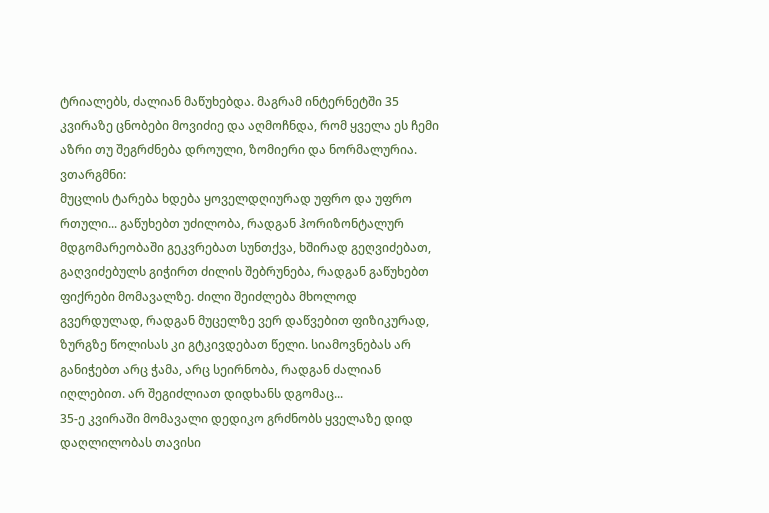ტრიალებს, ძალიან მაწუხებდა. მაგრამ ინტერნეტში 35 კვირაზე ცნობები მოვიძიე და აღმოჩნდა, რომ ყველა ეს ჩემი აზრი თუ შეგრძნება დროული, ზომიერი და ნორმალურია. ვთარგმნი:
მუცლის ტარება ხდება ყოველდღიურად უფრო და უფრო რთული... გაწუხებთ უძილობა, რადგან ჰორიზონტალურ მდგომარეობაში გეკვრებათ სუნთქვა, ხშირად გეღვიძებათ, გაღვიძებულს გიჭირთ ძილის შებრუნება, რადგან გაწუხებთ ფიქრები მომავალზე. ძილი შეიძლება მხოლოდ გვერდულად, რადგან მუცელზე ვერ დაწვებით ფიზიკურად, ზურგზე წოლისას კი გტკივდებათ წელი. სიამოვნებას არ განიჭებთ არც ჭამა, არც სეირნობა, რადგან ძალიან იღლებით. არ შეგიძლიათ დიდხანს დგომაც...
35-ე კვირაში მომავალი დედიკო გრძნობს ყველაზე დიდ დაღლილობას თავისი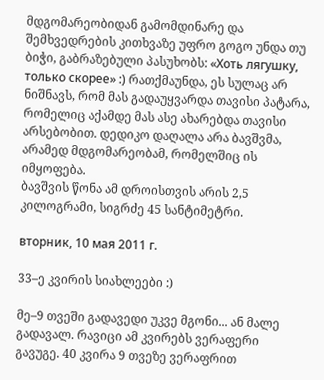მდგომარეობიდან გამომდინარე და შემხვედრების კითხვაზე უფრო გოგო უნდა თუ ბიჭი, გაბრაზებული პასუხობს: «Хоть лягушку, только скорее» :) რათქმაუნდა, ეს სულაც არ ნიშნავს, რომ მას გადაუყვარდა თავისი პატარა, რომელიც აქამდე მას ასე ახარებდა თავისი არსებობით. დედიკო დაღალა არა ბავშვმა, არამედ მდგომარეობამ, რომელშიც ის იმყოფება.
ბავშვის წონა ამ დროისთვის არის 2,5 კილოგრამი, სიგრძე 45 სანტიმეტრი.

вторник, 10 мая 2011 г.

33–ე კვირის სიახლეები :)

მე–9 თვეში გადავედი უკვე მგონი... ან მალე გადავალ. რავიცი ამ კვირებს ვერაფერი გავუგე. 40 კვირა 9 თვეზე ვერაფრით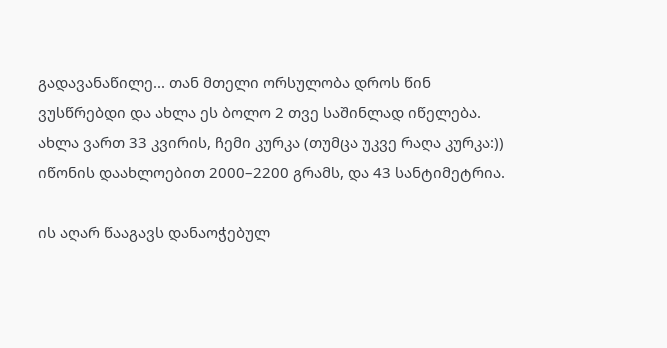გადავანაწილე... თან მთელი ორსულობა დროს წინ ვუსწრებდი და ახლა ეს ბოლო 2 თვე საშინლად იწელება.
ახლა ვართ 33 კვირის, ჩემი კურკა (თუმცა უკვე რაღა კურკა:)) იწონის დაახლოებით 2000–2200 გრამს, და 43 სანტიმეტრია.

ის აღარ წააგავს დანაოჭებულ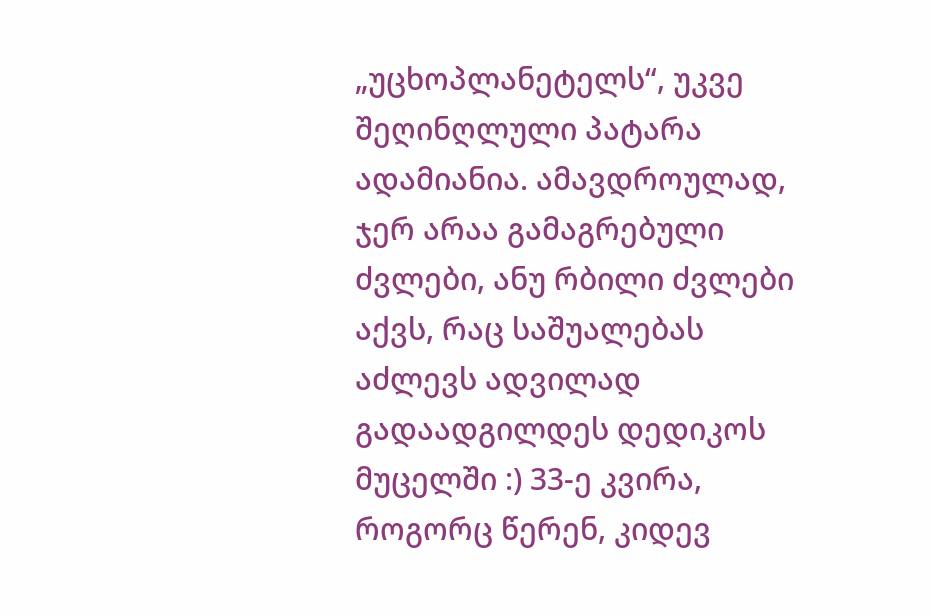„უცხოპლანეტელს“, უკვე შეღინღლული პატარა ადამიანია. ამავდროულად, ჯერ არაა გამაგრებული ძვლები, ანუ რბილი ძვლები აქვს, რაც საშუალებას აძლევს ადვილად გადაადგილდეს დედიკოს მუცელში :) 33-ე კვირა, როგორც წერენ, კიდევ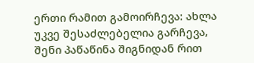ერთი რამით გამოირჩევა: ახლა უკვე შესაძლებელია გარჩევა, შენი პაწაწინა შიგნიდან რით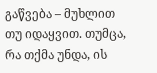გაწვება – მუხლით თუ იდაყვით. თუმცა, რა თქმა უნდა, ის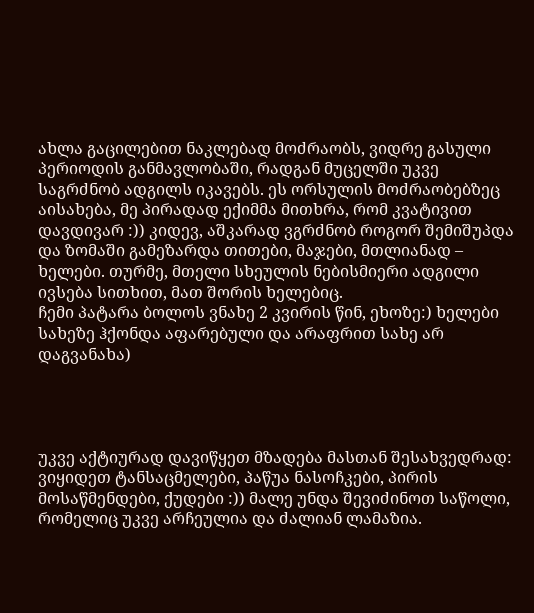ახლა გაცილებით ნაკლებად მოძრაობს, ვიდრე გასული პერიოდის განმავლობაში, რადგან მუცელში უკვე საგრძნობ ადგილს იკავებს. ეს ორსულის მოძრაობებზეც აისახება, მე პირადად ექიმმა მითხრა, რომ კვატივით დავდივარ :)) კიდევ, აშკარად ვგრძნობ როგორ შემიშუპდა და ზომაში გამეზარდა თითები, მაჯები, მთლიანად – ხელები. თურმე, მთელი სხეულის ნებისმიერი ადგილი ივსება სითხით, მათ შორის ხელებიც.
ჩემი პატარა ბოლოს ვნახე 2 კვირის წინ, ეხოზე:) ხელები სახეზე ჰქონდა აფარებული და არაფრით სახე არ დაგვანახა)




უკვე აქტიურად დავიწყეთ მზადება მასთან შესახვედრად: ვიყიდეთ ტანსაცმელები, პაწუა ნასოჩკები, პირის მოსაწმენდები, ქუდები :)) მალე უნდა შევიძინოთ საწოლი, რომელიც უკვე არჩეულია და ძალიან ლამაზია.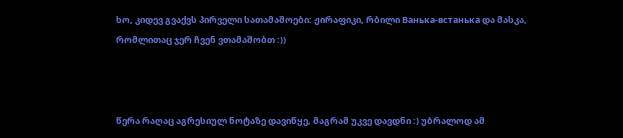ხო, კიდევ გვაქვს პირველი სათამაშოები: ჟირაფიკი, რბილი Ванька-встанька და მასკა, რომლითაც ჯერ ჩვენ ვთამაშობთ :))



წერა რაღაც აგრესიულ ნოტაზე დავიწყე, მაგრამ უკვე დავდნი :) უბრალოდ ამ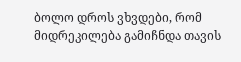ბოლო დროს ვხვდები, რომ მიდრეკილება გამიჩნდა თავის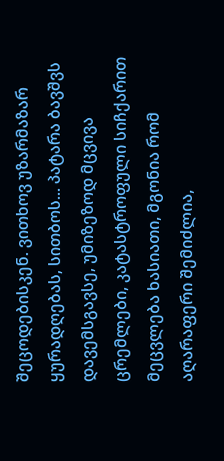შეცოდებისკენ. ვითხოვ უზარმაზარ ყურადღებას, სითბოს... პატარა ბავშვს დავემსგავსე, უმიზეზოდ მცვივა ცრემლები, კატასტროფული სიჩქარით მეცვლება ხასიათი, მგონია რომ აღარაფერი შემიძლია,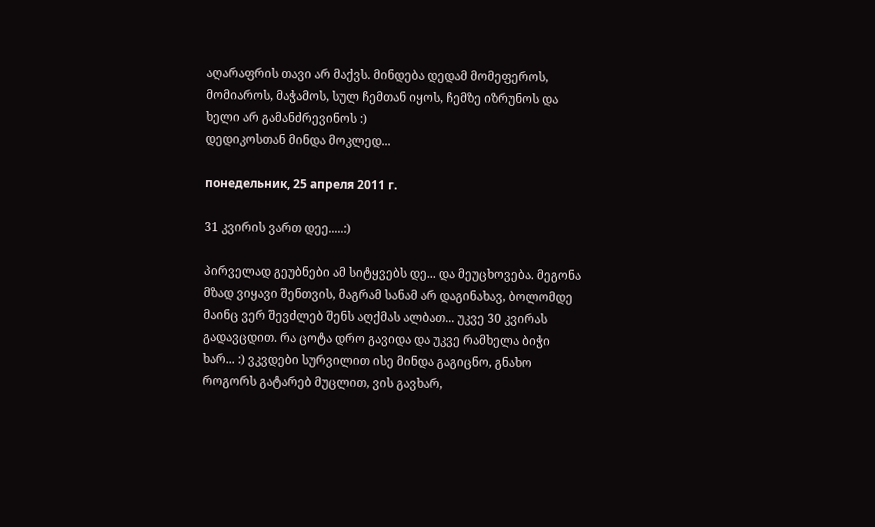აღარაფრის თავი არ მაქვს. მინდება დედამ მომეფეროს, მომიაროს, მაჭამოს, სულ ჩემთან იყოს, ჩემზე იზრუნოს და ხელი არ გამანძრევინოს :)
დედიკოსთან მინდა მოკლედ...

понедельник, 25 апреля 2011 г.

31 კვირის ვართ დეე.....:)

პირველად გეუბნები ამ სიტყვებს დე... და მეუცხოვება. მეგონა მზად ვიყავი შენთვის, მაგრამ სანამ არ დაგინახავ, ბოლომდე მაინც ვერ შევძლებ შენს აღქმას ალბათ... უკვე 30 კვირას გადავცდით. რა ცოტა დრო გავიდა და უკვე რამხელა ბიჭი ხარ... :) ვკვდები სურვილით ისე მინდა გაგიცნო, გნახო როგორს გატარებ მუცლით, ვის გავხარ,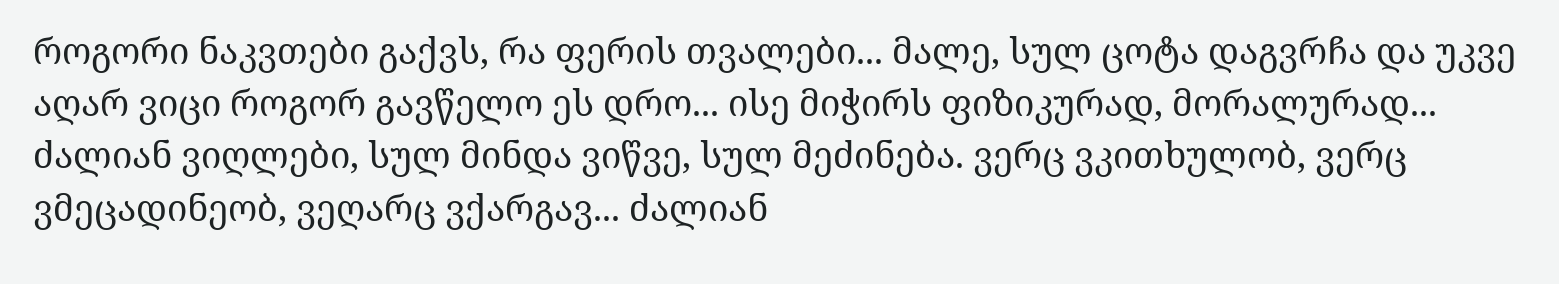როგორი ნაკვთები გაქვს, რა ფერის თვალები... მალე, სულ ცოტა დაგვრჩა და უკვე აღარ ვიცი როგორ გავწელო ეს დრო... ისე მიჭირს ფიზიკურად, მორალურად... ძალიან ვიღლები, სულ მინდა ვიწვე, სულ მეძინება. ვერც ვკითხულობ, ვერც ვმეცადინეობ, ვეღარც ვქარგავ... ძალიან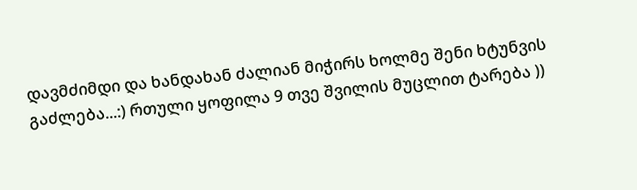დავმძიმდი და ხანდახან ძალიან მიჭირს ხოლმე შენი ხტუნვის გაძლება...:) რთული ყოფილა 9 თვე შვილის მუცლით ტარება ))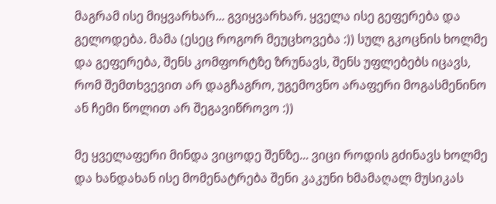მაგრამ ისე მიყვარხარ... გვიყვარხარ. ყველა ისე გეფერება და გელოდება. მამა (ესეც როგორ მეუცხოვება :)) სულ გკოცნის ხოლმე და გეფერება, შენს კომფორტზე ზრუნავს, შენს უფლებებს იცავს, რომ შემთხვევით არ დაგჩაგრო, უგემოვნო არაფერი მოგასმენინო ან ჩემი წოლით არ შეგავიწროვო :))

მე ყველაფერი მინდა ვიცოდე შენზე... ვიცი როდის გძინავს ხოლმე და ხანდახან ისე მომენატრება შენი კაკუნი ხმამაღალ მუსიკას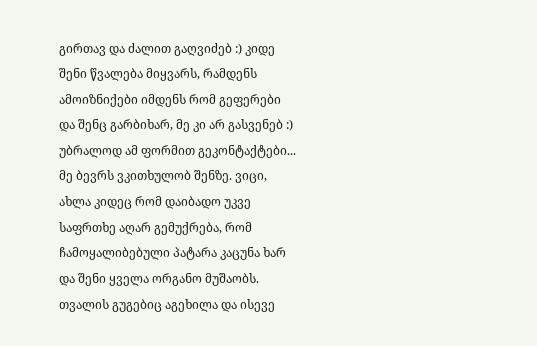გირთავ და ძალით გაღვიძებ :) კიდე შენი წვალება მიყვარს, რამდენს ამოიზნიქები იმდენს რომ გეფერები და შენც გარბიხარ, მე კი არ გასვენებ :) უბრალოდ ამ ფორმით გეკონტაქტები...
მე ბევრს ვკითხულობ შენზე. ვიცი, ახლა კიდეც რომ დაიბადო უკვე საფრთხე აღარ გემუქრება, რომ ჩამოყალიბებული პატარა კაცუნა ხარ და შენი ყველა ორგანო მუშაობს. თვალის გუგებიც აგეხილა და ისევე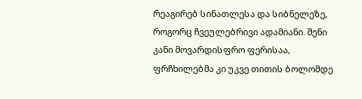რეაგირებ სინათლესა და სიბნელეზე, როგორც ჩვეულებრივი ადამიანი. შენი კანი მოვარდისფრო ფერისაა, ფრჩხილებმა კი უკვე თითის ბოლომდე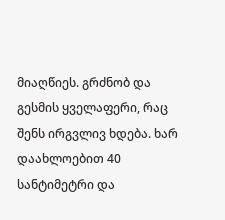მიაღწიეს. გრძნობ და გესმის ყველაფერი, რაც შენს ირგვლივ ხდება. ხარ დაახლოებით 40 სანტიმეტრი და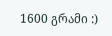1600 გრამი :)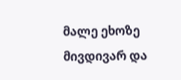მალე ეხოზე მივდივარ და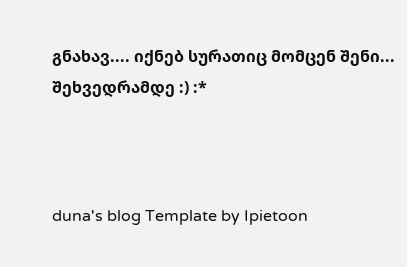გნახავ.... იქნებ სურათიც მომცენ შენი...
შეხვედრამდე :) :*



duna's blog Template by Ipietoon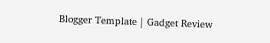Blogger Template | Gadget Review